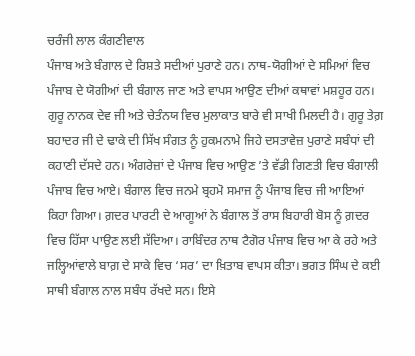ਚਰੰਜੀ ਲਾਲ ਕੰਗਣੀਵਾਲ
ਪੰਜਾਬ ਅਤੇ ਬੰਗਾਲ ਦੇ ਰਿਸ਼ਤੇ ਸਦੀਆਂ ਪੁਰਾਣੇ ਹਨ। ਨਾਥ-ਯੋਗੀਆਂ ਦੇ ਸਮਿਆਂ ਵਿਚ ਪੰਜਾਬ ਦੇ ਯੋਗੀਆਂ ਦੀ ਬੰਗਾਲ ਜਾਣ ਅਤੇ ਵਾਪਸ ਆਉਣ ਦੀਆਂ ਕਥਾਵਾਂ ਮਸ਼ਹੂਰ ਹਨ। ਗੁਰੂ ਨਾਨਕ ਦੇਵ ਜੀ ਅਤੇ ਚੇਤੰਨਯ ਵਿਚ ਮੁਲਾਕਾਤ ਬਾਰੇ ਵੀ ਸਾਖੀ ਮਿਲਦੀ ਹੈ। ਗੁਰੂ ਤੇਗ਼ ਬਹਾਦਰ ਜੀ ਦੇ ਢਾਕੇ ਦੀ ਸਿੱਖ ਸੰਗਤ ਨੂੰ ਹੁਕਮਨਾਮੇ ਜਿਹੇ ਦਸਤਾਵੇਜ਼ ਪੁਰਾਣੇ ਸਬੰਧਾਂ ਦੀ ਕਹਾਣੀ ਦੱਸਦੇ ਹਨ। ਅੰਗਰੇਜ਼ਾਂ ਦੇ ਪੰਜਾਬ ਵਿਚ ਆਉਣ ’ਤੇ ਵੱਡੀ ਗਿਣਤੀ ਵਿਚ ਬੰਗਾਲੀ ਪੰਜਾਬ ਵਿਚ ਆਏ। ਬੰਗਾਲ ਵਿਚ ਜਨਮੇ ਬ੍ਰਹਮੋ ਸਮਾਜ ਨੂੰ ਪੰਜਾਬ ਵਿਚ ਜੀ ਆਇਆਂ ਕਿਹਾ ਗਿਆ। ਗ਼ਦਰ ਪਾਰਟੀ ਦੇ ਆਗੂਆਂ ਨੇ ਬੰਗਾਲ ਤੋਂ ਰਾਸ ਬਿਹਾਰੀ ਬੋਸ ਨੂੰ ਗ਼ਦਰ ਵਿਚ ਹਿੱਸਾ ਪਾਉਣ ਲਈ ਸੱਦਿਆ। ਰਾਬਿੰਦਰ ਨਾਥ ਟੈਗੋਰ ਪੰਜਾਬ ਵਿਚ ਆ ਕੇ ਰਹੇ ਅਤੇ ਜਲ੍ਹਿਆਂਵਾਲੇ ਬਾਗ਼ ਦੇ ਸਾਕੇ ਵਿਚ ‘ਸਰ’ ਦਾ ਖ਼ਿਤਾਬ ਵਾਪਸ ਕੀਤਾ। ਭਗਤ ਸਿੰਘ ਦੇ ਕਈ ਸਾਥੀ ਬੰਗਾਲ ਨਾਲ ਸਬੰਧ ਰੱਖਦੇ ਸਨ। ਇਸੇ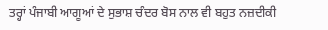ਤਰ੍ਹਾਂ ਪੰਜਾਬੀ ਆਗੂਆਂ ਦੇ ਸੁਭਾਸ਼ ਚੰਦਰ ਬੋਸ ਨਾਲ ਵੀ ਬਹੁਤ ਨਜ਼ਦੀਕੀ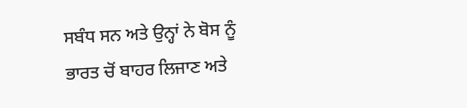ਸਬੰਧ ਸਨ ਅਤੇ ਉਨ੍ਹਾਂ ਨੇ ਬੋਸ ਨੂੰ ਭਾਰਤ ਚੋਂ ਬਾਹਰ ਲਿਜਾਣ ਅਤੇ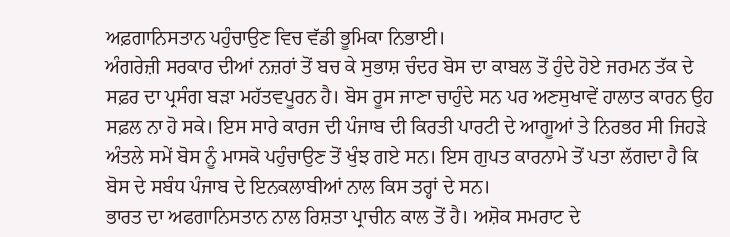ਅਫ਼ਗਾਨਿਸਤਾਨ ਪਹੁੰਚਾਉਣ ਵਿਚ ਵੱਡੀ ਭੂਮਿਕਾ ਨਿਭਾਈ।
ਅੰਗਰੇਜ਼ੀ ਸਰਕਾਰ ਦੀਆਂ ਨਜ਼ਰਾਂ ਤੋਂ ਬਚ ਕੇ ਸੁਭਾਸ਼ ਚੰਦਰ ਬੋਸ ਦਾ ਕਾਬਲ ਤੋਂ ਹੁੰਦੇ ਹੋਏ ਜਰਮਨ ਤੱਕ ਦੇ ਸਫ਼ਰ ਦਾ ਪ੍ਰਸੰਗ ਬੜਾ ਮਹੱਤਵਪੂਰਨ ਹੈ। ਬੋਸ ਰੂਸ ਜਾਣਾ ਚਾਹੁੰਦੇ ਸਨ ਪਰ ਅਣਸੁਖਾਵੇਂ ਹਾਲਾਤ ਕਾਰਨ ਉਹ ਸਫ਼ਲ ਨਾ ਹੋ ਸਕੇ। ਇਸ ਸਾਰੇ ਕਾਰਜ ਦੀ ਪੰਜਾਬ ਦੀ ਕਿਰਤੀ ਪਾਰਟੀ ਦੇ ਆਗੂਆਂ ਤੇ ਨਿਰਭਰ ਸੀ ਜਿਹੜੇ ਅੰਤਲੇ ਸਮੇਂ ਬੋਸ ਨੂੰ ਮਾਸਕੋ ਪਹੁੰਚਾਉਣ ਤੋਂ ਖੁੰਝ ਗਏ ਸਨ। ਇਸ ਗੁਪਤ ਕਾਰਨਾਮੇ ਤੋਂ ਪਤਾ ਲੱਗਦਾ ਹੈ ਕਿ ਬੋਸ ਦੇ ਸਬੰਧ ਪੰਜਾਬ ਦੇ ਇਨਕਲਾਬੀਆਂ ਨਾਲ ਕਿਸ ਤਰ੍ਹਾਂ ਦੇ ਸਨ।
ਭਾਰਤ ਦਾ ਅਫਗਾਨਿਸਤਾਨ ਨਾਲ ਰਿਸ਼ਤਾ ਪ੍ਰਾਚੀਨ ਕਾਲ ਤੋਂ ਹੈ। ਅਸ਼ੋਕ ਸਮਰਾਟ ਦੇ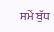ਸਮੇਂ ਬੁੱਧ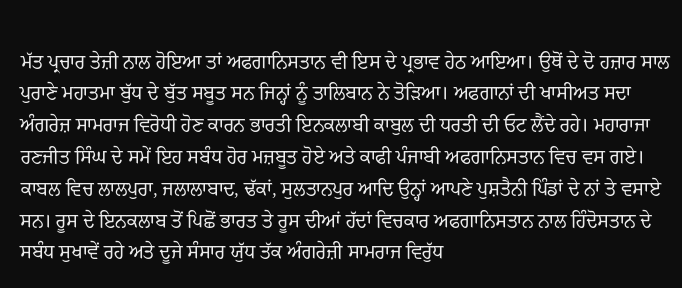ਮੱਤ ਪ੍ਰਚਾਰ ਤੇਜ਼ੀ ਨਾਲ ਹੋਇਆ ਤਾਂ ਅਫਗਾਨਿਸਤਾਨ ਵੀ ਇਸ ਦੇ ਪ੍ਰਭਾਵ ਹੇਠ ਆਇਆ। ਉਥੋਂ ਦੇ ਦੋ ਹਜ਼ਾਰ ਸਾਲ ਪੁਰਾਣੇ ਮਹਾਤਮਾ ਬੁੱਧ ਦੇ ਬੁੱਤ ਸਬੂਤ ਸਨ ਜਿਨ੍ਹਾਂ ਨੂੰ ਤਾਲਿਬਾਨ ਨੇ ਤੋੜਿਆ। ਅਫਗਾਨਾਂ ਦੀ ਖਾਸੀਅਤ ਸਦਾ ਅੰਗਰੇਜ਼ ਸਾਮਰਾਜ ਵਿਰੋਧੀ ਹੋਣ ਕਾਰਨ ਭਾਰਤੀ ਇਨਕਲਾਬੀ ਕਾਬੁਲ ਦੀ ਧਰਤੀ ਦੀ ਓਟ ਲੈਂਦੇ ਰਹੇ। ਮਹਾਰਾਜਾ ਰਣਜੀਤ ਸਿੰਘ ਦੇ ਸਮੇਂ ਇਹ ਸਬੰਧ ਹੋਰ ਮਜ਼ਬੂਤ ਹੋਏ ਅਤੇ ਕਾਫੀ ਪੰਜਾਬੀ ਅਫਗਾਨਿਸਤਾਨ ਵਿਚ ਵਸ ਗਏ। ਕਾਬਲ ਵਿਚ ਲਾਲਪੁਰਾ, ਜਲਾਲਾਬਾਦ, ਢੱਕਾਂ, ਸੁਲਤਾਨਪੁਰ ਆਦਿ ਉਨ੍ਹਾਂ ਆਪਣੇ ਪੁਸ਼ਤੈਨੀ ਪਿੰਡਾਂ ਦੇ ਨਾਂ ਤੇ ਵਸਾਏ ਸਨ। ਰੂਸ ਦੇ ਇਨਕਲਾਬ ਤੋਂ ਪਿਛੋਂ ਭਾਰਤ ਤੇ ਰੂਸ ਦੀਆਂ ਹੱਦਾਂ ਵਿਚਕਾਰ ਅਫਗਾਨਿਸਤਾਨ ਨਾਲ ਹਿੰਦੋਸਤਾਨ ਦੇ ਸਬੰਧ ਸੁਖਾਵੇਂ ਰਹੇ ਅਤੇ ਦੂਜੇ ਸੰਸਾਰ ਯੁੱਧ ਤੱਕ ਅੰਗਰੇਜ਼ੀ ਸਾਮਰਾਜ ਵਿਰੁੱਧ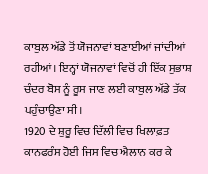ਕਾਬੁਲ ਅੱਡੇ ਤੋਂ ਯੋਜਨਾਵਾਂ ਬਣਾਈਆਂ ਜਾਂਦੀਆਂ ਰਹੀਆਂ। ਇਨ੍ਹਾਂ ਯੋਜਨਾਵਾਂ ਵਿਚੋਂ ਹੀ ਇੱਕ ਸੁਭਾਸ਼ ਚੰਦਰ ਬੋਸ ਨੂੰ ਰੂਸ ਜਾਣ ਲਈ ਕਾਬੁਲ ਅੱਡੇ ਤੱਕ ਪਹੁੰਚਾਉਣਾ ਸੀ।
1920 ਦੇ ਸ਼ੁਰੂ ਵਿਚ ਦਿੱਲੀ ਵਿਚ ਖਿਲਾਫ਼ਤ ਕਾਨਫਰੰਸ ਹੋਈ ਜਿਸ ਵਿਚ ਐਲਾਨ ਕਰ ਕੇ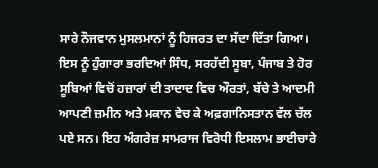ਸਾਰੇ ਨੌਜਵਾਨ ਮੁਸਲਮਾਨਾਂ ਨੂੰ ਹਿਜਰਤ ਦਾ ਸੱਦਾ ਦਿੱਤਾ ਗਿਆ। ਇਸ ਨੂੰ ਹੁੰਗਾਰਾ ਭਰਦਿਆਂ ਸਿੰਧ, ਸਰਹੱਦੀ ਸੂਬਾ, ਪੰਜਾਬ ਤੇ ਹੋਰ ਸੂਬਿਆਂ ਵਿਚੋਂ ਹਜ਼ਾਰਾਂ ਦੀ ਤਾਦਾਦ ਵਿਚ ਔਰਤਾਂ, ਬੱਚੇ ਤੇ ਆਦਮੀ ਆਪਣੀ ਜ਼ਮੀਨ ਅਤੇ ਮਕਾਨ ਵੇਚ ਕੇ ਅਫ਼ਗਾਨਿਸਤਾਨ ਵੱਲ ਚੱਲ ਪਏ ਸਨ। ਇਹ ਅੰਗਰੇਜ਼ ਸਾਮਰਾਜ ਵਿਰੋਧੀ ਇਸਲਾਮ ਭਾਈਚਾਰੇ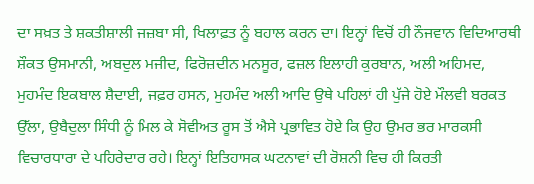ਦਾ ਸਖ਼ਤ ਤੇ ਸ਼ਕਤੀਸ਼ਾਲੀ ਜਜ਼ਬਾ ਸੀ, ਖਿਲਾਫ਼ਤ ਨੂੰ ਬਹਾਲ ਕਰਨ ਦਾ। ਇਨ੍ਹਾਂ ਵਿਚੋਂ ਹੀ ਨੌਜਵਾਨ ਵਿਦਿਆਰਥੀ ਸ਼ੌਕਤ ਉਸਮਾਨੀ, ਅਬਦੁਲ ਮਜੀਦ, ਫਿਰੋਜ਼ਦੀਨ ਮਨਸੂਰ, ਫਜ਼ਲ ਇਲਾਹੀ ਕੁਰਬਾਨ, ਅਲੀ ਅਹਿਮਦ, ਮੁਹਮੰਦ ਇਕਬਾਲ ਸ਼ੈਦਾਈ, ਜਫ਼ਰ ਹਸਨ, ਮੁਹਮੰਦ ਅਲੀ ਆਦਿ ਉਥੇ ਪਹਿਲਾਂ ਹੀ ਪੁੱਜੇ ਹੋਏ ਮੌਲਵੀ ਬਰਕਤ ਉੱਲਾ, ਉਬੈਦੁਲਾ ਸਿੰਧੀ ਨੂੰ ਮਿਲ ਕੇ ਸੋਵੀਅਤ ਰੂਸ ਤੋਂ ਐਸੇ ਪ੍ਰਭਾਵਿਤ ਹੋਏ ਕਿ ਉਹ ਉਮਰ ਭਰ ਮਾਰਕਸੀ ਵਿਚਾਰਧਾਰਾ ਦੇ ਪਹਿਰੇਦਾਰ ਰਹੇ। ਇਨ੍ਹਾਂ ਇਤਿਹਾਸਕ ਘਟਨਾਵਾਂ ਦੀ ਰੋਸ਼ਨੀ ਵਿਚ ਹੀ ਕਿਰਤੀ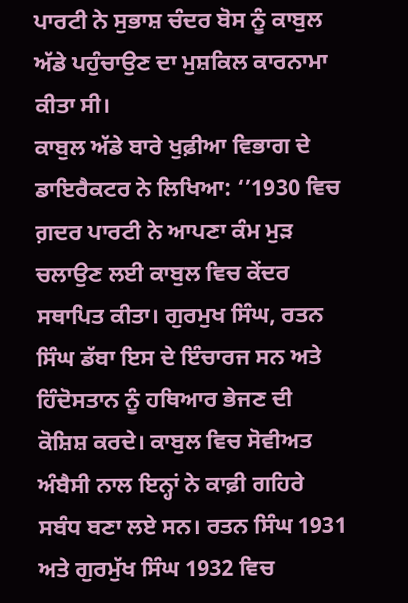ਪਾਰਟੀ ਨੇ ਸੁਭਾਸ਼ ਚੰਦਰ ਬੋਸ ਨੂੰ ਕਾਬੁਲ ਅੱਡੇ ਪਹੁੰਚਾਉਣ ਦਾ ਮੁਸ਼ਕਿਲ ਕਾਰਨਾਮਾ ਕੀਤਾ ਸੀ।
ਕਾਬੁਲ ਅੱਡੇ ਬਾਰੇ ਖੁਫ਼ੀਆ ਵਿਭਾਗ ਦੇ ਡਾਇਰੈਕਟਰ ਨੇ ਲਿਖਿਆ: ‘’1930 ਵਿਚ ਗ਼ਦਰ ਪਾਰਟੀ ਨੇ ਆਪਣਾ ਕੰਮ ਮੁੜ ਚਲਾਉਣ ਲਈ ਕਾਬੁਲ ਵਿਚ ਕੇਂਦਰ ਸਥਾਪਿਤ ਕੀਤਾ। ਗੁਰਮੁਖ ਸਿੰਘ, ਰਤਨ ਸਿੰਘ ਡੱਬਾ ਇਸ ਦੇ ਇੰਚਾਰਜ ਸਨ ਅਤੇ ਹਿੰਦੋਸਤਾਨ ਨੂੰ ਹਥਿਆਰ ਭੇਜਣ ਦੀ ਕੋਸ਼ਿਸ਼ ਕਰਦੇ। ਕਾਬੁਲ ਵਿਚ ਸੋਵੀਅਤ ਅੰਬੈਸੀ ਨਾਲ ਇਨ੍ਹਾਂ ਨੇ ਕਾਫ਼ੀ ਗਹਿਰੇ ਸਬੰਧ ਬਣਾ ਲਏ ਸਨ। ਰਤਨ ਸਿੰਘ 1931 ਅਤੇ ਗੁਰਮੁੱਖ ਸਿੰਘ 1932 ਵਿਚ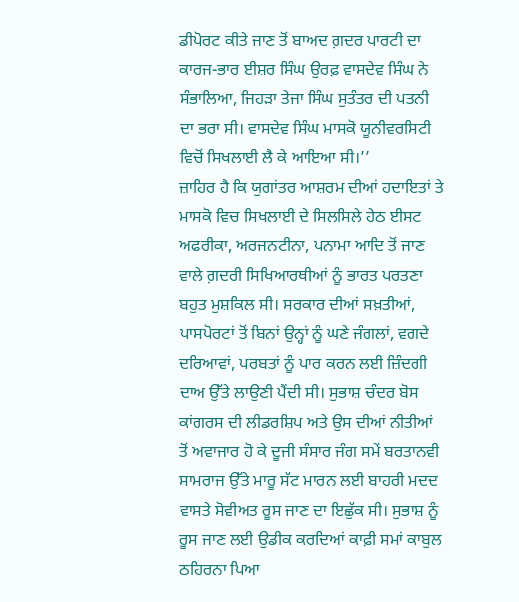ਡੀਪੋਰਟ ਕੀਤੇ ਜਾਣ ਤੋਂ ਬਾਅਦ ਗ਼ਦਰ ਪਾਰਟੀ ਦਾ ਕਾਰਜ-ਭਾਰ ਈਸ਼ਰ ਸਿੰਘ ਉਰਫ਼ ਵਾਸਦੇਵ ਸਿੰਘ ਨੇ ਸੰਭਾਲਿਆ, ਜਿਹੜਾ ਤੇਜਾ ਸਿੰਘ ਸੁਤੰਤਰ ਦੀ ਪਤਨੀ ਦਾ ਭਰਾ ਸੀ। ਵਾਸਦੇਵ ਸਿੰਘ ਮਾਸਕੋ ਯੂਨੀਵਰਸਿਟੀ ਵਿਚੋਂ ਸਿਖਲਾਈ ਲੈ ਕੇ ਆਇਆ ਸੀ।’’
ਜ਼ਾਹਿਰ ਹੈ ਕਿ ਯੁਗਾਂਤਰ ਆਸ਼ਰਮ ਦੀਆਂ ਹਦਾਇਤਾਂ ਤੇ ਮਾਸਕੋ ਵਿਚ ਸਿਖਲਾਈ ਦੇ ਸਿਲਸਿਲੇ ਹੇਠ ਈਸਟ ਅਫਰੀਕਾ, ਅਰਜਨਟੀਨਾ, ਪਨਾਮਾ ਆਦਿ ਤੋਂ ਜਾਣ ਵਾਲੇ ਗ਼ਦਰੀ ਸਿਖਿਆਰਥੀਆਂ ਨੂੰ ਭਾਰਤ ਪਰਤਣਾ ਬਹੁਤ ਮੁਸ਼ਕਿਲ ਸੀ। ਸਰਕਾਰ ਦੀਆਂ ਸਖ਼ਤੀਆਂ, ਪਾਸਪੋਰਟਾਂ ਤੋਂ ਬਿਨਾਂ ਉਨ੍ਹਾਂ ਨੂੰ ਘਣੇ ਜੰਗਲਾਂ, ਵਗਦੇ ਦਰਿਆਵਾਂ, ਪਰਬਤਾਂ ਨੂੰ ਪਾਰ ਕਰਨ ਲਈ ਜ਼ਿੰਦਗੀ ਦਾਅ ਉੱਤੇ ਲਾਉਣੀ ਪੈਂਦੀ ਸੀ। ਸੁਭਾਸ਼ ਚੰਦਰ ਬੋਸ ਕਾਂਗਰਸ ਦੀ ਲੀਡਰਸ਼ਿਪ ਅਤੇ ਉਸ ਦੀਆਂ ਨੀਤੀਆਂ ਤੋਂ ਅਵਾਜਾਰ ਹੋ ਕੇ ਦੂਜੀ ਸੰਸਾਰ ਜੰਗ ਸਮੇਂ ਬਰਤਾਨਵੀ ਸਾਮਰਾਜ ਉੱਤੇ ਮਾਰੂ ਸੱਟ ਮਾਰਨ ਲਈ ਬਾਹਰੀ ਮਦਦ ਵਾਸਤੇ ਸੋਵੀਅਤ ਰੂਸ ਜਾਣ ਦਾ ਇਛੁੱਕ ਸੀ। ਸੁਭਾਸ਼ ਨੂੰ ਰੂਸ ਜਾਣ ਲਈ ਉਡੀਕ ਕਰਦਿਆਂ ਕਾਫ਼ੀ ਸਮਾਂ ਕਾਬੁਲ ਠਹਿਰਨਾ ਪਿਆ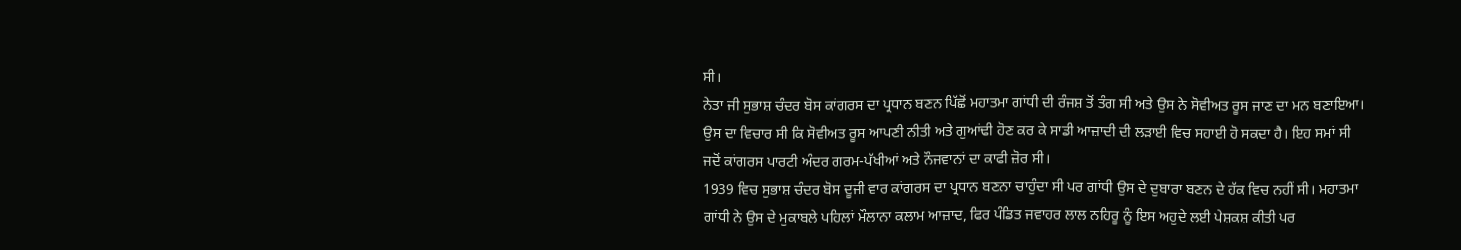ਸੀ।
ਨੇਤਾ ਜੀ ਸੁਭਾਸ਼ ਚੰਦਰ ਬੋਸ ਕਾਂਗਰਸ ਦਾ ਪ੍ਰਧਾਨ ਬਣਨ ਪਿੱਛੋਂ ਮਹਾਤਮਾ ਗਾਂਧੀ ਦੀ ਰੰਜਸ਼ ਤੋਂ ਤੰਗ ਸੀ ਅਤੇ ਉਸ ਨੇ ਸੋਵੀਅਤ ਰੂਸ ਜਾਣ ਦਾ ਮਨ ਬਣਾਇਆ। ਉਸ ਦਾ ਵਿਚਾਰ ਸੀ ਕਿ ਸੋਵੀਅਤ ਰੂਸ ਆਪਣੀ ਨੀਤੀ ਅਤੇ ਗੁਆਂਢੀ ਹੋਣ ਕਰ ਕੇ ਸਾਡੀ ਆਜ਼ਾਦੀ ਦੀ ਲੜਾਈ ਵਿਚ ਸਹਾਈ ਹੋ ਸਕਦਾ ਹੈ। ਇਹ ਸਮਾਂ ਸੀ ਜਦੋਂ ਕਾਂਗਰਸ ਪਾਰਟੀ ਅੰਦਰ ਗਰਮ-ਪੱਖੀਆਂ ਅਤੇ ਨੌਜਵਾਨਾਂ ਦਾ ਕਾਫੀ ਜ਼ੋਰ ਸੀ।
1939 ਵਿਚ ਸੁਭਾਸ਼ ਚੰਦਰ ਬੋਸ ਦੂਜੀ ਵਾਰ ਕਾਂਗਰਸ ਦਾ ਪ੍ਰਧਾਨ ਬਣਨਾ ਚਾਹੁੰਦਾ ਸੀ ਪਰ ਗਾਂਧੀ ਉਸ ਦੇ ਦੁਬਾਰਾ ਬਣਨ ਦੇ ਹੱਕ ਵਿਚ ਨਹੀਂ ਸੀ। ਮਹਾਤਮਾ ਗਾਂਧੀ ਨੇ ਉਸ ਦੇ ਮੁਕਾਬਲੇ ਪਹਿਲਾਂ ਮੌਲਾਨਾ ਕਲਾਮ ਆਜ਼ਾਦ, ਫਿਰ ਪੰਡਿਤ ਜਵਾਹਰ ਲਾਲ ਨਹਿਰੂ ਨੂੰ ਇਸ ਅਹੁਦੇ ਲਈ ਪੇਸ਼ਕਸ਼ ਕੀਤੀ ਪਰ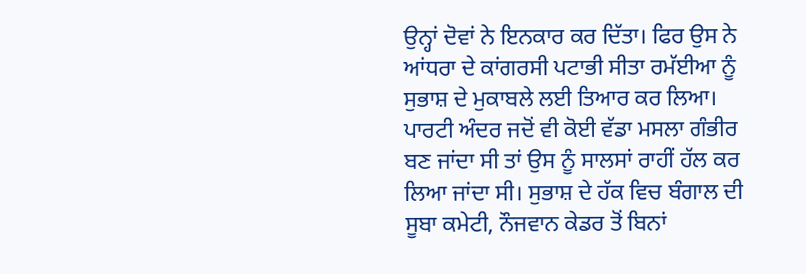ਉਨ੍ਹਾਂ ਦੋਵਾਂ ਨੇ ਇਨਕਾਰ ਕਰ ਦਿੱਤਾ। ਫਿਰ ਉਸ ਨੇ ਆਂਧਰਾ ਦੇ ਕਾਂਗਰਸੀ ਪਟਾਭੀ ਸੀਤਾ ਰਮੱਈਆ ਨੂੰ ਸੁਭਾਸ਼ ਦੇ ਮੁਕਾਬਲੇ ਲਈ ਤਿਆਰ ਕਰ ਲਿਆ। ਪਾਰਟੀ ਅੰਦਰ ਜਦੋਂ ਵੀ ਕੋਈ ਵੱਡਾ ਮਸਲਾ ਗੰਭੀਰ ਬਣ ਜਾਂਦਾ ਸੀ ਤਾਂ ਉਸ ਨੂੰ ਸਾਲਸਾਂ ਰਾਹੀਂ ਹੱਲ ਕਰ ਲਿਆ ਜਾਂਦਾ ਸੀ। ਸੁਭਾਸ਼ ਦੇ ਹੱਕ ਵਿਚ ਬੰਗਾਲ ਦੀ ਸੂਬਾ ਕਮੇਟੀ, ਨੌਜਵਾਨ ਕੇਡਰ ਤੋਂ ਬਿਨਾਂ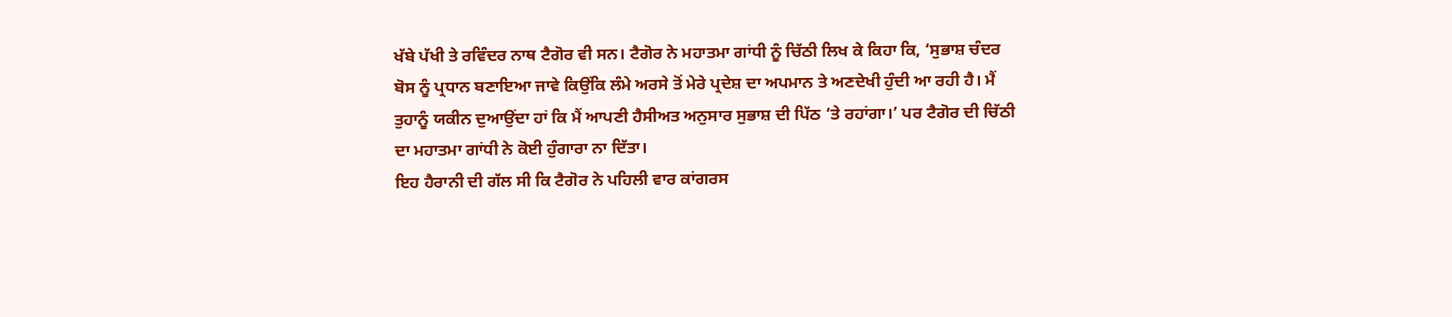ਖੱਬੇ ਪੱਖੀ ਤੇ ਰਵਿੰਦਰ ਨਾਥ ਟੈਗੋਰ ਵੀ ਸਨ। ਟੈਗੋਰ ਨੇ ਮਹਾਤਮਾ ਗਾਂਧੀ ਨੂੰ ਚਿੱਠੀ ਲਿਖ ਕੇ ਕਿਹਾ ਕਿ, ‘ਸੁਭਾਸ਼ ਚੰਦਰ ਬੋਸ ਨੂੰ ਪ੍ਰਧਾਨ ਬਣਾਇਆ ਜਾਵੇ ਕਿਉਂਕਿ ਲੰਮੇ ਅਰਸੇ ਤੋਂ ਮੇਰੇ ਪ੍ਰਦੇਸ਼ ਦਾ ਅਪਮਾਨ ਤੇ ਅਣਦੇਖੀ ਹੁੰਦੀ ਆ ਰਹੀ ਹੈ। ਮੈਂ ਤੁਹਾਨੂੰ ਯਕੀਨ ਦੁਆਉਂਦਾ ਹਾਂ ਕਿ ਮੈਂ ਆਪਣੀ ਹੈਸੀਅਤ ਅਨੁਸਾਰ ਸੁਭਾਸ਼ ਦੀ ਪਿੱਠ ‘ਤੇ ਰਹਾਂਗਾ।’ ਪਰ ਟੈਗੋਰ ਦੀ ਚਿੱਠੀ ਦਾ ਮਹਾਤਮਾ ਗਾਂਧੀ ਨੇ ਕੋਈ ਹੁੰਗਾਰਾ ਨਾ ਦਿੱਤਾ।
ਇਹ ਹੈਰਾਨੀ ਦੀ ਗੱਲ ਸੀ ਕਿ ਟੈਗੋਰ ਨੇ ਪਹਿਲੀ ਵਾਰ ਕਾਂਗਰਸ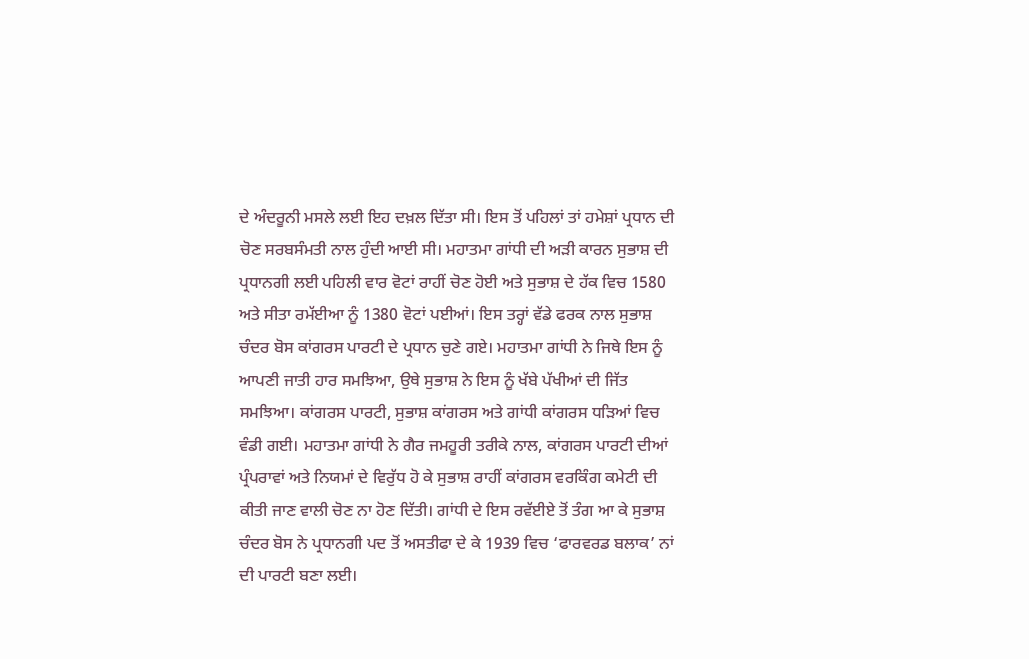ਦੇ ਅੰਦਰੂਨੀ ਮਸਲੇ ਲਈ ਇਹ ਦਖ਼ਲ ਦਿੱਤਾ ਸੀ। ਇਸ ਤੋਂ ਪਹਿਲਾਂ ਤਾਂ ਹਮੇਸ਼ਾਂ ਪ੍ਰਧਾਨ ਦੀ ਚੋਣ ਸਰਬਸੰਮਤੀ ਨਾਲ ਹੁੰਦੀ ਆਈ ਸੀ। ਮਹਾਤਮਾ ਗਾਂਧੀ ਦੀ ਅੜੀ ਕਾਰਨ ਸੁਭਾਸ਼ ਦੀ ਪ੍ਰਧਾਨਗੀ ਲਈ ਪਹਿਲੀ ਵਾਰ ਵੋਟਾਂ ਰਾਹੀਂ ਚੋਣ ਹੋਈ ਅਤੇ ਸੁਭਾਸ਼ ਦੇ ਹੱਕ ਵਿਚ 1580 ਅਤੇ ਸੀਤਾ ਰਮੱਈਆ ਨੂੰ 1380 ਵੋਟਾਂ ਪਈਆਂ। ਇਸ ਤਰ੍ਹਾਂ ਵੱਡੇ ਫਰਕ ਨਾਲ ਸੁਭਾਸ਼ ਚੰਦਰ ਬੋਸ ਕਾਂਗਰਸ ਪਾਰਟੀ ਦੇ ਪ੍ਰਧਾਨ ਚੁਣੇ ਗਏ। ਮਹਾਤਮਾ ਗਾਂਧੀ ਨੇ ਜਿਥੇ ਇਸ ਨੂੰ ਆਪਣੀ ਜਾਤੀ ਹਾਰ ਸਮਝਿਆ, ਉਥੇ ਸੁਭਾਸ਼ ਨੇ ਇਸ ਨੂੰ ਖੱਬੇ ਪੱਖੀਆਂ ਦੀ ਜਿੱਤ ਸਮਝਿਆ। ਕਾਂਗਰਸ ਪਾਰਟੀ, ਸੁਭਾਸ਼ ਕਾਂਗਰਸ ਅਤੇ ਗਾਂਧੀ ਕਾਂਗਰਸ ਧੜਿਆਂ ਵਿਚ ਵੰਡੀ ਗਈ। ਮਹਾਤਮਾ ਗਾਂਧੀ ਨੇ ਗੈਰ ਜਮਹੂਰੀ ਤਰੀਕੇ ਨਾਲ, ਕਾਂਗਰਸ ਪਾਰਟੀ ਦੀਆਂ ਪ੍ਰੰਪਰਾਵਾਂ ਅਤੇ ਨਿਯਮਾਂ ਦੇ ਵਿਰੁੱਧ ਹੋ ਕੇ ਸੁਭਾਸ਼ ਰਾਹੀਂ ਕਾਂਗਰਸ ਵਰਕਿੰਗ ਕਮੇਟੀ ਦੀ ਕੀਤੀ ਜਾਣ ਵਾਲੀ ਚੋਣ ਨਾ ਹੋਣ ਦਿੱਤੀ। ਗਾਂਧੀ ਦੇ ਇਸ ਰਵੱਈਏ ਤੋਂ ਤੰਗ ਆ ਕੇ ਸੁਭਾਸ਼ ਚੰਦਰ ਬੋਸ ਨੇ ਪ੍ਰਧਾਨਗੀ ਪਦ ਤੋਂ ਅਸਤੀਫਾ ਦੇ ਕੇ 1939 ਵਿਚ ‘ਫਾਰਵਰਡ ਬਲਾਕ’ ਨਾਂ ਦੀ ਪਾਰਟੀ ਬਣਾ ਲਈ।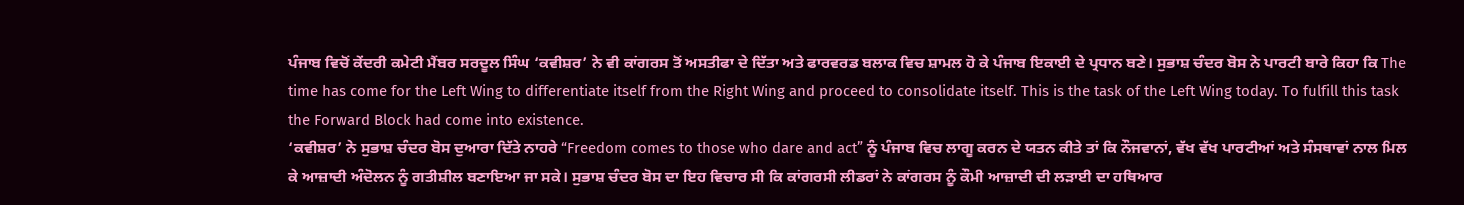ਪੰਜਾਬ ਵਿਚੋਂ ਕੇਂਦਰੀ ਕਮੇਟੀ ਮੈਂਬਰ ਸਰਦੂਲ ਸਿੰਘ ‘ਕਵੀਸ਼ਰ’ ਨੇ ਵੀ ਕਾਂਗਰਸ ਤੋਂ ਅਸਤੀਫਾ ਦੇ ਦਿੱਤਾ ਅਤੇ ਫਾਰਵਰਡ ਬਲਾਕ ਵਿਚ ਸ਼ਾਮਲ ਹੋ ਕੇ ਪੰਜਾਬ ਇਕਾਈ ਦੇ ਪ੍ਰਧਾਨ ਬਣੇ। ਸੁਭਾਸ਼ ਚੰਦਰ ਬੋਸ ਨੇ ਪਾਰਟੀ ਬਾਰੇ ਕਿਹਾ ਕਿ The time has come for the Left Wing to differentiate itself from the Right Wing and proceed to consolidate itself. This is the task of the Left Wing today. To fulfill this task the Forward Block had come into existence.
‘ਕਵੀਸ਼ਰ’ ਨੇ ਸੁਭਾਸ਼ ਚੰਦਰ ਬੋਸ ਦੁਆਰਾ ਦਿੱਤੇ ਨਾਹਰੇ “Freedom comes to those who dare and act” ਨੂੰ ਪੰਜਾਬ ਵਿਚ ਲਾਗੂ ਕਰਨ ਦੇ ਯਤਨ ਕੀਤੇ ਤਾਂ ਕਿ ਨੌਜਵਾਨਾਂ, ਵੱਖ ਵੱਖ ਪਾਰਟੀਆਂ ਅਤੇ ਸੰਸਥਾਵਾਂ ਨਾਲ ਮਿਲ ਕੇ ਆਜ਼ਾਦੀ ਅੰਦੋਲਨ ਨੂੰ ਗਤੀਸ਼ੀਲ ਬਣਾਇਆ ਜਾ ਸਕੇ। ਸੁਭਾਸ਼ ਚੰਦਰ ਬੋਸ ਦਾ ਇਹ ਵਿਚਾਰ ਸੀ ਕਿ ਕਾਂਗਰਸੀ ਲੀਡਰਾਂ ਨੇ ਕਾਂਗਰਸ ਨੂੰ ਕੌਮੀ ਆਜ਼ਾਦੀ ਦੀ ਲੜਾਈ ਦਾ ਹਥਿਆਰ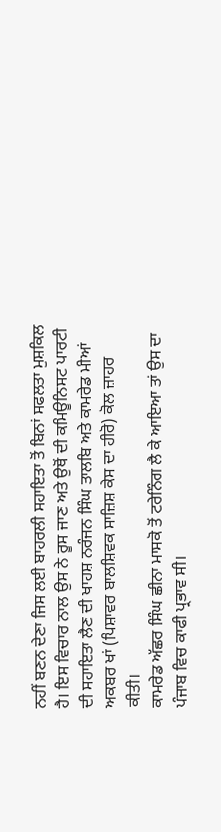ਨਹੀਂ ਬਣਨ ਦੇਣਾ ਜਿਸ ਲਈ ਬਾਹਰਲੀ ਸਹਾਇਤਾ ਤੋਂ ਬਿਨਾਂ ਸਫਲਤਾ ਮੁਸ਼ਕਿਲ ਹੈ। ਇਸ ਵਿਚਾਰ ਨਾਲ ਉਸ ਨੇ ਰੂਸ ਜਾਣ ਅਤੇ ਉਥੋਂ ਦੀ ਕਮਿਊਨਿਸਟ ਪਾਰਟੀ ਦੀ ਸਹਾਇਤਾ ਲੈਣ ਦੀ ਖਾਹਸ਼ ਨਰੰਜਨ ਸਿੰਘ ਤਾਲਬਿ ਅਤੇ ਕਾਮਰੇਡ ਮੀਆਂ ਅਕਬਰ ਖਾਂ (ਪਿਸ਼ਾਵਰ ਬਾਲਸ਼ਿਵਕ ਸਾਜ਼ਿਸ਼ ਕੇਸ ਦਾ ਹੀਰੋ) ਕੋਲ ਜ਼ਾਹਰ ਕੀਤੀ।
ਕਾਮਰੇਡ ਅੱਛਰ ਸਿੰਘ ਛੀਨਾ ਮਾਸਕੋ ਤੋਂ ਟਰੇਨਿੰਗ ਲੈ ਕੇ ਆਇਆ ਤਾਂ ਉਸ ਦਾ ਪੰਜਾਬ ਵਿਚ ਕਾਫੀ ਪ੍ਰਭਾਵ ਸੀ।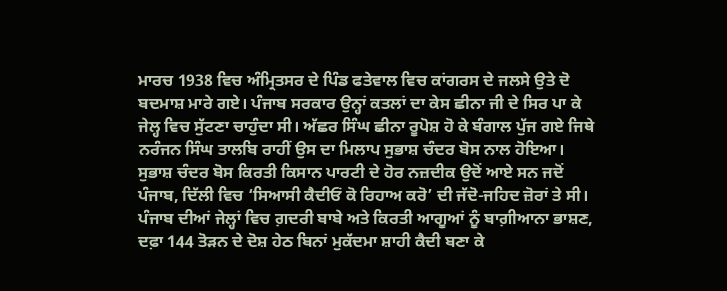ਮਾਰਚ 1938 ਵਿਚ ਅੰਮ੍ਰਿਤਸਰ ਦੇ ਪਿੰਡ ਫਤੇਵਾਲ ਵਿਚ ਕਾਂਗਰਸ ਦੇ ਜਲਸੇ ਉਤੇ ਦੋ ਬਦਮਾਸ਼ ਮਾਰੇ ਗਏ। ਪੰਜਾਬ ਸਰਕਾਰ ਉਨ੍ਹਾਂ ਕਤਲਾਂ ਦਾ ਕੇਸ ਛੀਨਾ ਜੀ ਦੇ ਸਿਰ ਪਾ ਕੇ ਜੇਲ੍ਹ ਵਿਚ ਸੁੱਟਣਾ ਚਾਹੁੰਦਾ ਸੀ। ਅੱਛਰ ਸਿੰਘ ਛੀਨਾ ਰੂਪੋਸ਼ ਹੋ ਕੇ ਬੰਗਾਲ ਪੁੱਜ ਗਏ ਜਿਥੇ ਨਰੰਜਨ ਸਿੰਘ ਤਾਲਬਿ ਰਾਹੀਂ ਉਸ ਦਾ ਮਿਲਾਪ ਸੁਭਾਸ਼ ਚੰਦਰ ਬੋਸ ਨਾਲ ਹੋਇਆ।
ਸੁਭਾਸ਼ ਚੰਦਰ ਬੋਸ ਕਿਰਤੀ ਕਿਸਾਨ ਪਾਰਟੀ ਦੇ ਹੋਰ ਨਜ਼ਦੀਕ ਉਦੋਂ ਆਏ ਸਨ ਜਦੋਂ ਪੰਜਾਬ, ਦਿੱਲੀ ਵਿਚ ‘ਸਿਆਸੀ ਕੈਦੀਓਂ ਕੋ ਰਿਹਾਅ ਕਰੋ’ ਦੀ ਜੱਦੋ-ਜਹਿਦ ਜ਼ੋਰਾਂ ਤੇ ਸੀ। ਪੰਜਾਬ ਦੀਆਂ ਜੇਲ੍ਹਾਂ ਵਿਚ ਗ਼ਦਰੀ ਬਾਬੇ ਅਤੇ ਕਿਰਤੀ ਆਗੂਆਂ ਨੂੰ ਬਾਗ਼ੀਆਨਾ ਭਾਸ਼ਣ, ਦਫ਼ਾ 144 ਤੋੜਨ ਦੇ ਦੋਸ਼ ਹੇਠ ਬਿਨਾਂ ਮੁਕੱਦਮਾ ਸ਼ਾਹੀ ਕੈਦੀ ਬਣਾ ਕੇ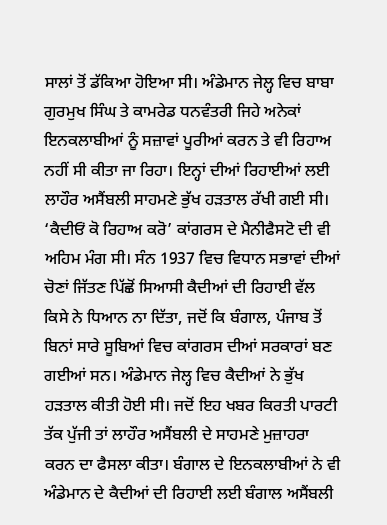ਸਾਲਾਂ ਤੋਂ ਡੱਕਿਆ ਹੋਇਆ ਸੀ। ਅੰਡੇਮਾਨ ਜੇਲ੍ਹ ਵਿਚ ਬਾਬਾ ਗੁਰਮੁਖ ਸਿੰਘ ਤੇ ਕਾਮਰੇਡ ਧਨਵੰਤਰੀ ਜਿਹੇ ਅਨੇਕਾਂ ਇਨਕਲਾਬੀਆਂ ਨੂੰ ਸਜ਼ਾਵਾਂ ਪੂਰੀਆਂ ਕਰਨ ਤੇ ਵੀ ਰਿਹਾਅ ਨਹੀਂ ਸੀ ਕੀਤਾ ਜਾ ਰਿਹਾ। ਇਨ੍ਹਾਂ ਦੀਆਂ ਰਿਹਾਈਆਂ ਲਈ ਲਾਹੌਰ ਅਸੈਂਬਲੀ ਸਾਹਮਣੇ ਭੁੱਖ ਹੜਤਾਲ ਰੱਖੀ ਗਈ ਸੀ। ‘ਕੈਦੀਓਂ ਕੋ ਰਿਹਾਅ ਕਰੋ’ ਕਾਂਗਰਸ ਦੇ ਮੈਨੀਫੈਸਟੋ ਦੀ ਵੀ ਅਹਿਮ ਮੰਗ ਸੀ। ਸੰਨ 1937 ਵਿਚ ਵਿਧਾਨ ਸਭਾਵਾਂ ਦੀਆਂ ਚੋਣਾਂ ਜਿੱਤਣ ਪਿੱਛੋਂ ਸਿਆਸੀ ਕੈਦੀਆਂ ਦੀ ਰਿਹਾਈ ਵੱਲ ਕਿਸੇ ਨੇ ਧਿਆਨ ਨਾ ਦਿੱਤਾ, ਜਦੋਂ ਕਿ ਬੰਗਾਲ, ਪੰਜਾਬ ਤੋਂ ਬਿਨਾਂ ਸਾਰੇ ਸੂਬਿਆਂ ਵਿਚ ਕਾਂਗਰਸ ਦੀਆਂ ਸਰਕਾਰਾਂ ਬਣ ਗਈਆਂ ਸਨ। ਅੰਡੇਮਾਨ ਜੇਲ੍ਹ ਵਿਚ ਕੈਦੀਆਂ ਨੇ ਭੁੱਖ ਹੜਤਾਲ ਕੀਤੀ ਹੋਈ ਸੀ। ਜਦੋਂ ਇਹ ਖਬਰ ਕਿਰਤੀ ਪਾਰਟੀ ਤੱਕ ਪੁੱਜੀ ਤਾਂ ਲਾਹੌਰ ਅਸੈਂਬਲੀ ਦੇ ਸਾਹਮਣੇ ਮੁਜ਼ਾਹਰਾ ਕਰਨ ਦਾ ਫੈਸਲਾ ਕੀਤਾ। ਬੰਗਾਲ ਦੇ ਇਨਕਲਾਬੀਆਂ ਨੇ ਵੀ ਅੰਡੇਮਾਨ ਦੇ ਕੈਦੀਆਂ ਦੀ ਰਿਹਾਈ ਲਈ ਬੰਗਾਲ ਅਸੈਂਬਲੀ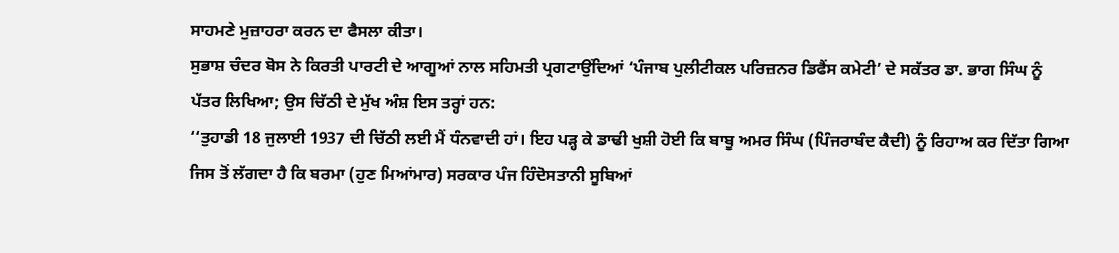ਸਾਹਮਣੇ ਮੁਜ਼ਾਹਰਾ ਕਰਨ ਦਾ ਫੈਸਲਾ ਕੀਤਾ।
ਸੁਭਾਸ਼ ਚੰਦਰ ਬੋਸ ਨੇ ਕਿਰਤੀ ਪਾਰਟੀ ਦੇ ਆਗੂਆਂ ਨਾਲ ਸਹਿਮਤੀ ਪ੍ਰਗਟਾਉਂਦਿਆਂ ‘ਪੰਜਾਬ ਪੁਲੀਟੀਕਲ ਪਰਿਜ਼ਨਰ ਡਿਫੈਂਸ ਕਮੇਟੀ’ ਦੇ ਸਕੱਤਰ ਡਾ. ਭਾਗ ਸਿੰਘ ਨੂੰ ਪੱਤਰ ਲਿਖਿਆ; ਉਸ ਚਿੱਠੀ ਦੇ ਮੁੱਖ ਅੰਸ਼ ਇਸ ਤਰ੍ਹਾਂ ਹਨ:
‘‘ਤੁਹਾਡੀ 18 ਜੁਲਾਈ 1937 ਦੀ ਚਿੱਠੀ ਲਈ ਮੈਂ ਧੰਨਵਾਦੀ ਹਾਂ। ਇਹ ਪੜ੍ਹ ਕੇ ਡਾਢੀ ਖੁਸ਼ੀ ਹੋਈ ਕਿ ਬਾਬੂ ਅਮਰ ਸਿੰਘ (ਪਿੰਜਰਾਬੰਦ ਕੈਦੀ) ਨੂੰ ਰਿਹਾਅ ਕਰ ਦਿੱਤਾ ਗਿਆ ਜਿਸ ਤੋਂ ਲੱਗਦਾ ਹੈ ਕਿ ਬਰਮਾ (ਹੁਣ ਮਿਆਂਮਾਰ) ਸਰਕਾਰ ਪੰਜ ਹਿੰਦੋਸਤਾਨੀ ਸੂਬਿਆਂ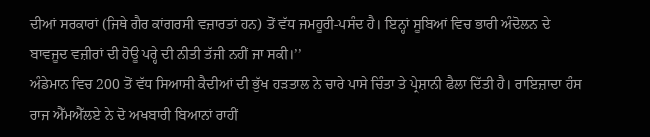ਦੀਆਂ ਸਰਕਾਰਾਂ (ਜਿਥੇ ਗੈਰ ਕਾਂਗਰਸੀ ਵਜ਼ਾਰਤਾਂ ਹਨ) ਤੋਂ ਵੱਧ ਜਮਹੂਰੀ-ਪਸੰਦ ਹੈ। ਇਨ੍ਹਾਂ ਸੂਬਿਆਂ ਵਿਚ ਭਾਰੀ ਅੰਦੋਲਨ ਦੇ ਬਾਵਜੂਦ ਵਜ਼ੀਰਾਂ ਦੀ ਹੋਊ ਪਰ੍ਹੇ ਦੀ ਨੀਤੀ ਤੱਜੀ ਨਹੀਂ ਜਾ ਸਕੀ।’’
ਅੰਡੇਮਾਨ ਵਿਚ 200 ਤੋਂ ਵੱਧ ਸਿਆਸੀ ਕੈਦੀਆਂ ਦੀ ਭੁੱਖ ਹੜਤਾਲ ਨੇ ਚਾਰੇ ਪਾਸੇ ਚਿੰਤਾ ਤੇ ਪ੍ਰੇਸ਼ਾਨੀ ਫੈਲਾ ਦਿੱਤੀ ਹੈ। ਰਾਇਜ਼ਾਦਾ ਹੰਸ ਰਾਜ ਐੱਮਐੱਲਏ ਨੇ ਦੋ ਅਖਬਾਰੀ ਬਿਆਨਾਂ ਰਾਹੀਂ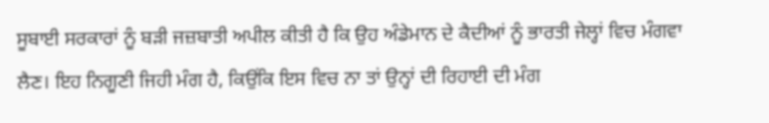ਸੂਬਾਈ ਸਰਕਾਰਾਂ ਨੂੰ ਬੜੀ ਜਜ਼ਬਾਤੀ ਅਪੀਲ ਕੀਤੀ ਹੈ ਕਿ ਉਹ ਅੰਡੇਮਾਨ ਦੇ ਕੈਦੀਆਂ ਨੂੰ ਭਾਰਤੀ ਜੇਲ੍ਹਾਂ ਵਿਚ ਮੰਗਵਾ ਲੈਣ। ਇਹ ਨਿਗੂਣੀ ਜਿਹੀ ਮੰਗ ਹੈ, ਕਿਉਂਕਿ ਇਸ ਵਿਚ ਨਾ ਤਾਂ ਉਨ੍ਹਾਂ ਦੀ ਰਿਹਾਈ ਦੀ ਮੰਗ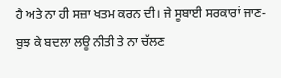ਹੈ ਅਤੇ ਨਾ ਹੀ ਸਜ਼ਾ ਖਤਮ ਕਰਨ ਦੀ। ਜੇ ਸੂਬਾਈ ਸਰਕਾਰਾਂ ਜਾਣ-ਬੁਝ ਕੇ ਬਦਲਾ ਲਊ ਨੀਤੀ ਤੇ ਨਾ ਚੱਲਣ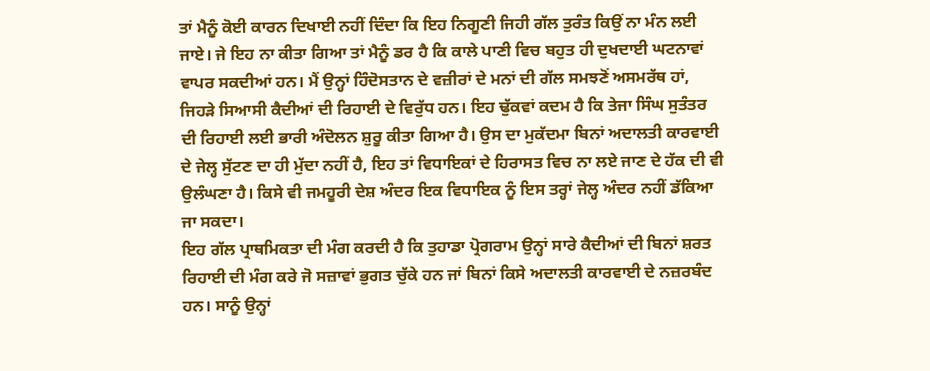ਤਾਂ ਮੈਨੂੰ ਕੋਈ ਕਾਰਨ ਦਿਖਾਈ ਨਹੀਂ ਦਿੰਦਾ ਕਿ ਇਹ ਨਿਗੂਣੀ ਜਿਹੀ ਗੱਲ ਤੁਰੰਤ ਕਿਉਂ ਨਾ ਮੰਨ ਲਈ ਜਾਏ। ਜੇ ਇਹ ਨਾ ਕੀਤਾ ਗਿਆ ਤਾਂ ਮੈਨੂੰ ਡਰ ਹੈ ਕਿ ਕਾਲੇ ਪਾਣੀ ਵਿਚ ਬਹੁਤ ਹੀ ਦੁਖਦਾਈ ਘਟਨਾਵਾਂ ਵਾਪਰ ਸਕਦੀਆਂ ਹਨ। ਮੈਂ ਉਨ੍ਹਾਂ ਹਿੰਦੋਸਤਾਨ ਦੇ ਵਜ਼ੀਰਾਂ ਦੇ ਮਨਾਂ ਦੀ ਗੱਲ ਸਮਝਣੋਂ ਅਸਮਰੱਥ ਹਾਂ, ਜਿਹੜੇ ਸਿਆਸੀ ਕੈਦੀਆਂ ਦੀ ਰਿਹਾਈ ਦੇ ਵਿਰੁੱਧ ਹਨ। ਇਹ ਢੁੱਕਵਾਂ ਕਦਮ ਹੈ ਕਿ ਤੇਜਾ ਸਿੰਘ ਸੁਤੰਤਰ ਦੀ ਰਿਹਾਈ ਲਈ ਭਾਰੀ ਅੰਦੋਲਨ ਸ਼ੁਰੂ ਕੀਤਾ ਗਿਆ ਹੈ। ਉਸ ਦਾ ਮੁਕੱਦਮਾ ਬਿਨਾਂ ਅਦਾਲਤੀ ਕਾਰਵਾਈ ਦੇ ਜੇਲ੍ਹ ਸੁੱਟਣ ਦਾ ਹੀ ਮੁੱਦਾ ਨਹੀਂ ਹੈ, ਇਹ ਤਾਂ ਵਿਧਾਇਕਾਂ ਦੇ ਹਿਰਾਸਤ ਵਿਚ ਨਾ ਲਏ ਜਾਣ ਦੇ ਹੱਕ ਦੀ ਵੀ ਉਲੰਘਣਾ ਹੈ। ਕਿਸੇ ਵੀ ਜਮਹੂਰੀ ਦੇਸ਼ ਅੰਦਰ ਇਕ ਵਿਧਾਇਕ ਨੂੰ ਇਸ ਤਰ੍ਹਾਂ ਜੇਲ੍ਹ ਅੰਦਰ ਨਹੀਂ ਡੱਕਿਆ ਜਾ ਸਕਦਾ।
ਇਹ ਗੱਲ ਪ੍ਰਾਥਮਿਕਤਾ ਦੀ ਮੰਗ ਕਰਦੀ ਹੈ ਕਿ ਤੁਹਾਡਾ ਪ੍ਰੋਗਰਾਮ ਉਨ੍ਹਾਂ ਸਾਰੇ ਕੈਦੀਆਂ ਦੀ ਬਿਨਾਂ ਸ਼ਰਤ ਰਿਹਾਈ ਦੀ ਮੰਗ ਕਰੇ ਜੋ ਸਜ਼ਾਵਾਂ ਭੁਗਤ ਚੁੱਕੇ ਹਨ ਜਾਂ ਬਿਨਾਂ ਕਿਸੇ ਅਦਾਲਤੀ ਕਾਰਵਾਈ ਦੇ ਨਜ਼ਰਬੰਦ ਹਨ। ਸਾਨੂੰ ਉਨ੍ਹਾਂ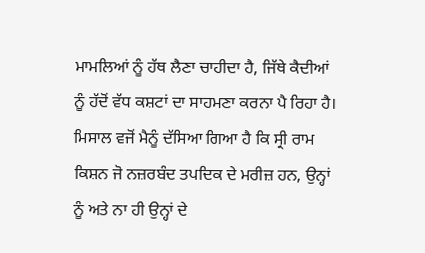ਮਾਮਲਿਆਂ ਨੂੰ ਹੱਥ ਲੈਣਾ ਚਾਹੀਦਾ ਹੈ, ਜਿੱਥੇ ਕੈਦੀਆਂ ਨੂੰ ਹੱਦੋਂ ਵੱਧ ਕਸ਼ਟਾਂ ਦਾ ਸਾਹਮਣਾ ਕਰਨਾ ਪੈ ਰਿਹਾ ਹੈ। ਮਿਸਾਲ ਵਜੋਂ ਮੈਨੂੰ ਦੱਸਿਆ ਗਿਆ ਹੈ ਕਿ ਸ੍ਰੀ ਰਾਮ ਕਿਸ਼ਨ ਜੋ ਨਜ਼ਰਬੰਦ ਤਪਦਿਕ ਦੇ ਮਰੀਜ਼ ਹਨ, ਉਨ੍ਹਾਂ ਨੂੰ ਅਤੇ ਨਾ ਹੀ ਉਨ੍ਹਾਂ ਦੇ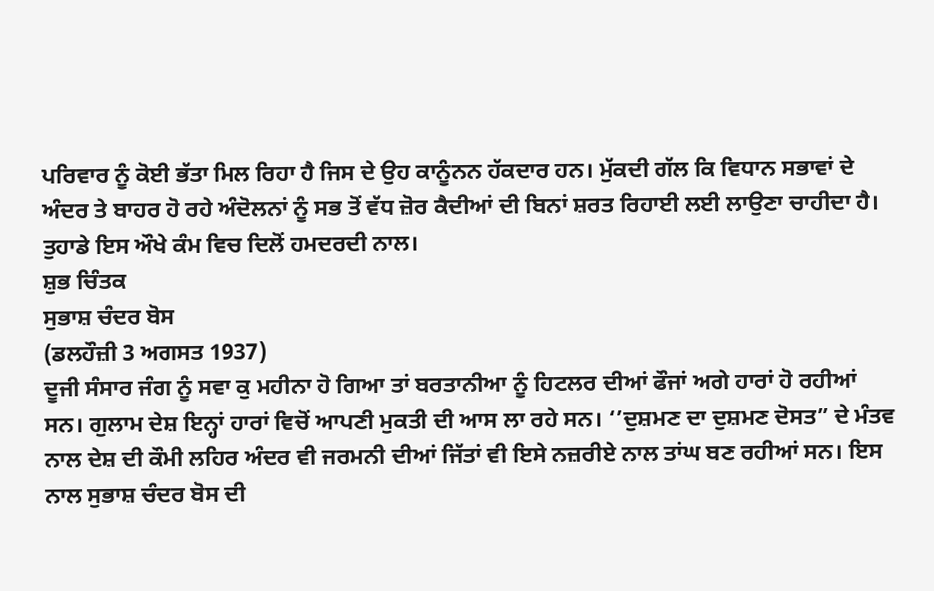ਪਰਿਵਾਰ ਨੂੰ ਕੋਈ ਭੱਤਾ ਮਿਲ ਰਿਹਾ ਹੈ ਜਿਸ ਦੇ ਉਹ ਕਾਨੂੰਨਨ ਹੱਕਦਾਰ ਹਨ। ਮੁੱਕਦੀ ਗੱਲ ਕਿ ਵਿਧਾਨ ਸਭਾਵਾਂ ਦੇ ਅੰਦਰ ਤੇ ਬਾਹਰ ਹੋ ਰਹੇ ਅੰਦੋਲਨਾਂ ਨੂੰ ਸਭ ਤੋਂ ਵੱਧ ਜ਼ੋਰ ਕੈਦੀਆਂ ਦੀ ਬਿਨਾਂ ਸ਼ਰਤ ਰਿਹਾਈ ਲਈ ਲਾਉਣਾ ਚਾਹੀਦਾ ਹੈ। ਤੁਹਾਡੇ ਇਸ ਔਖੇ ਕੰਮ ਵਿਚ ਦਿਲੋਂ ਹਮਦਰਦੀ ਨਾਲ।
ਸ਼ੁਭ ਚਿੰਤਕ
ਸੁਭਾਸ਼ ਚੰਦਰ ਬੋਸ
(ਡਲਹੌਜ਼ੀ 3 ਅਗਸਤ 1937)
ਦੂਜੀ ਸੰਸਾਰ ਜੰਗ ਨੂੰ ਸਵਾ ਕੁ ਮਹੀਨਾ ਹੋ ਗਿਆ ਤਾਂ ਬਰਤਾਨੀਆ ਨੂੰ ਹਿਟਲਰ ਦੀਆਂ ਫੌਜਾਂ ਅਗੇ ਹਾਰਾਂ ਹੋ ਰਹੀਆਂ ਸਨ। ਗੁਲਾਮ ਦੇਸ਼ ਇਨ੍ਹਾਂ ਹਾਰਾਂ ਵਿਚੋਂ ਆਪਣੀ ਮੁਕਤੀ ਦੀ ਆਸ ਲਾ ਰਹੇ ਸਨ। ‘’ਦੁਸ਼ਮਣ ਦਾ ਦੁਸ਼ਮਣ ਦੋਸਤ” ਦੇ ਮੰਤਵ ਨਾਲ ਦੇਸ਼ ਦੀ ਕੌਮੀ ਲਹਿਰ ਅੰਦਰ ਵੀ ਜਰਮਨੀ ਦੀਆਂ ਜਿੱਤਾਂ ਵੀ ਇਸੇ ਨਜ਼ਰੀਏ ਨਾਲ ਤਾਂਘ ਬਣ ਰਹੀਆਂ ਸਨ। ਇਸ ਨਾਲ ਸੁਭਾਸ਼ ਚੰਦਰ ਬੋਸ ਦੀ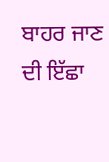ਬਾਹਰ ਜਾਣ ਦੀ ਇੱਛਾ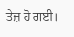ਤੇਜ਼ ਹੋ ਗਈ।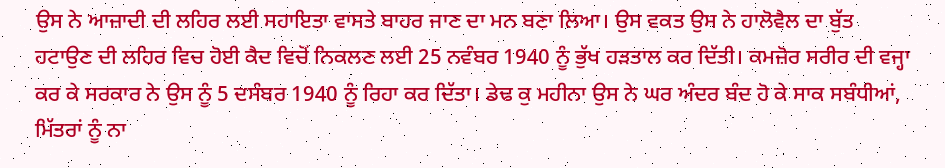ਉਸ ਨੇ ਆਜ਼ਾਦੀ ਦੀ ਲਹਿਰ ਲਈ ਸਹਾਇਤਾ ਵਾਸਤੇ ਬਾਹਰ ਜਾਣ ਦਾ ਮਨ ਬਣਾ ਲਿਆ। ਉਸ ਵਕਤ ਉਸ ਨੇ ਹਾਲੋਵੈਲ ਦਾ ਬੁੱਤ ਹਟਾਉਣ ਦੀ ਲਹਿਰ ਵਿਚ ਹੋਈ ਕੈਦ ਵਿਚੋਂ ਨਿਕਲਣ ਲਈ 25 ਨਵੰਬਰ 1940 ਨੂੰ ਭੁੱਖ ਹੜਤਾਲ ਕਰ ਦਿੱਤੀ। ਕਮਜ਼ੋਰ ਸਰੀਰ ਦੀ ਵਜ੍ਹਾ ਕਰ ਕੇ ਸਰਕਾਰ ਨੇ ਉਸ ਨੂੰ 5 ਦਸੰਬਰ 1940 ਨੂੰ ਰਿਹਾ ਕਰ ਦਿੱਤਾ। ਡੇਢ ਕੁ ਮਹੀਨਾ ਉਸ ਨੇ ਘਰ ਅੰਦਰ ਬੰਦ ਹੋ ਕੇ ਸਾਕ ਸਬੰਧੀਆਂ, ਮਿੱਤਰਾਂ ਨੂੰ ਨਾ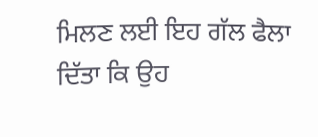ਮਿਲਣ ਲਈ ਇਹ ਗੱਲ ਫੈਲਾ ਦਿੱਤਾ ਕਿ ਉਹ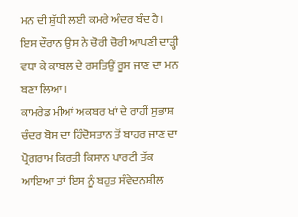ਮਨ ਦੀ ਸ਼ੁੱਧੀ ਲਈ ਕਮਰੇ ਅੰਦਰ ਬੰਦ ਹੈ। ਇਸ ਦੌਰਾਨ ਉਸ ਨੇ ਚੋਰੀ ਚੋਰੀ ਆਪਣੀ ਦਾੜ੍ਹੀ ਵਧਾ ਕੇ ਕਾਬਲ ਦੇ ਰਸਤਿਉਂ ਰੂਸ ਜਾਣ ਦਾ ਮਨ ਬਣਾ ਲਿਆ।
ਕਾਮਰੇਡ ਮੀਆਂ ਅਕਬਰ ਖਾਂ ਦੇ ਰਾਹੀਂ ਸੁਭਾਸ਼ ਚੰਦਰ ਬੋਸ ਦਾ ਹਿੰਦੋਸਤਾਨ ਤੋਂ ਬਾਹਰ ਜਾਣ ਦਾ ਪ੍ਰੋਗਰਾਮ ਕਿਰਤੀ ਕਿਸਾਨ ਪਾਰਟੀ ਤੱਕ ਆਇਆ ਤਾਂ ਇਸ ਨੂੰ ਬਹੁਤ ਸੰਵੇਦਨਸ਼ੀਲ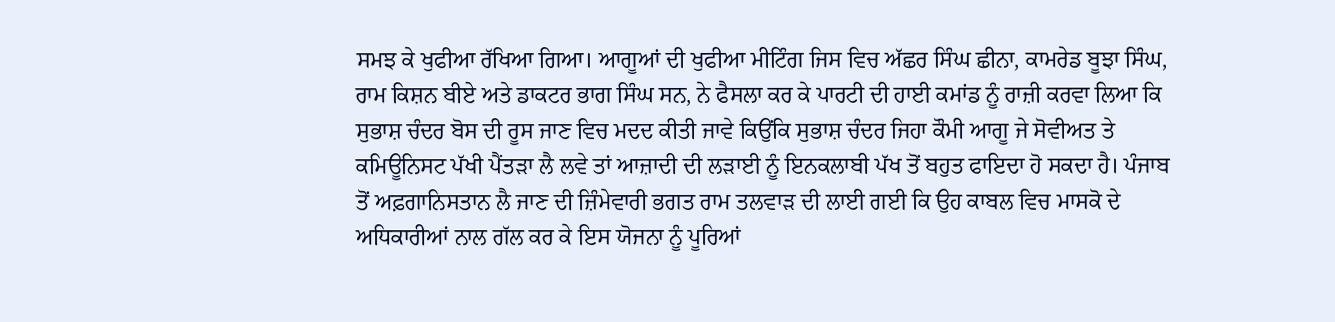ਸਮਝ ਕੇ ਖੁਫੀਆ ਰੱਖਿਆ ਗਿਆ। ਆਗੂਆਂ ਦੀ ਖੁਫੀਆ ਮੀਟਿੰਗ ਜਿਸ ਵਿਚ ਅੱਛਰ ਸਿੰਘ ਛੀਨਾ, ਕਾਮਰੇਡ ਬੂਝਾ ਸਿੰਘ, ਰਾਮ ਕਿਸ਼ਨ ਬੀਏ ਅਤੇ ਡਾਕਟਰ ਭਾਗ ਸਿੰਘ ਸਨ, ਨੇ ਫੈਸਲਾ ਕਰ ਕੇ ਪਾਰਟੀ ਦੀ ਹਾਈ ਕਮਾਂਡ ਨੂੰ ਰਾਜ਼ੀ ਕਰਵਾ ਲਿਆ ਕਿ ਸੁਭਾਸ਼ ਚੰਦਰ ਬੋਸ ਦੀ ਰੂਸ ਜਾਣ ਵਿਚ ਮਦਦ ਕੀਤੀ ਜਾਵੇ ਕਿਉਂਕਿ ਸੁਭਾਸ਼ ਚੰਦਰ ਜਿਹਾ ਕੌਮੀ ਆਗੂ ਜੇ ਸੋਵੀਅਤ ਤੇ ਕਮਿਊਨਿਸਟ ਪੱਖੀ ਪੈਂਤੜਾ ਲੈ ਲਵੇ ਤਾਂ ਆਜ਼ਾਦੀ ਦੀ ਲੜਾਈ ਨੂੰ ਇਨਕਲਾਬੀ ਪੱਖ ਤੋਂ ਬਹੁਤ ਫਾਇਦਾ ਹੋ ਸਕਦਾ ਹੈ। ਪੰਜਾਬ ਤੋਂ ਅਫ਼ਗਾਨਿਸਤਾਨ ਲੈ ਜਾਣ ਦੀ ਜ਼ਿੰਮੇਵਾਰੀ ਭਗਤ ਰਾਮ ਤਲਵਾੜ ਦੀ ਲਾਈ ਗਈ ਕਿ ਉਹ ਕਾਬਲ ਵਿਚ ਮਾਸਕੋ ਦੇ ਅਧਿਕਾਰੀਆਂ ਨਾਲ ਗੱਲ ਕਰ ਕੇ ਇਸ ਯੋਜਨਾ ਨੂੰ ਪੂਰਿਆਂ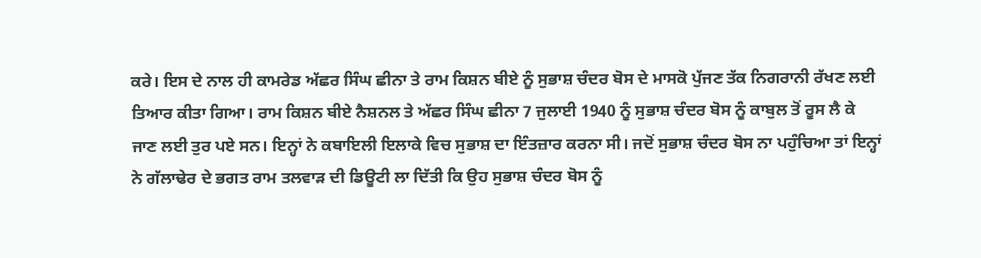ਕਰੇ। ਇਸ ਦੇ ਨਾਲ ਹੀ ਕਾਮਰੇਡ ਅੱਛਰ ਸਿੰਘ ਛੀਨਾ ਤੇ ਰਾਮ ਕਿਸ਼ਨ ਬੀਏ ਨੂੰ ਸੁਭਾਸ਼ ਚੰਦਰ ਬੋਸ ਦੇ ਮਾਸਕੋ ਪੁੱਜਣ ਤੱਕ ਨਿਗਰਾਨੀ ਰੱਖਣ ਲਈ ਤਿਆਰ ਕੀਤਾ ਗਿਆ। ਰਾਮ ਕਿਸ਼ਨ ਬੀਏ ਨੈਸ਼ਨਲ ਤੇ ਅੱਛਰ ਸਿੰਘ ਛੀਨਾ 7 ਜੁਲਾਈ 1940 ਨੂੰ ਸੁਭਾਸ਼ ਚੰਦਰ ਬੋਸ ਨੂੰ ਕਾਬੁਲ ਤੋਂ ਰੂਸ ਲੈ ਕੇ ਜਾਣ ਲਈ ਤੁਰ ਪਏ ਸਨ। ਇਨ੍ਹਾਂ ਨੇ ਕਬਾਇਲੀ ਇਲਾਕੇ ਵਿਚ ਸੁਭਾਸ਼ ਦਾ ਇੰਤਜ਼ਾਰ ਕਰਨਾ ਸੀ। ਜਦੋਂ ਸੁਭਾਸ਼ ਚੰਦਰ ਬੋਸ ਨਾ ਪਹੁੰਚਿਆ ਤਾਂ ਇਨ੍ਹਾਂ ਨੇ ਗੱਲਾਢੇਰ ਦੇ ਭਗਤ ਰਾਮ ਤਲਵਾੜ ਦੀ ਡਿਊਟੀ ਲਾ ਦਿੱਤੀ ਕਿ ਉਹ ਸੁਭਾਸ਼ ਚੰਦਰ ਬੋਸ ਨੂੰ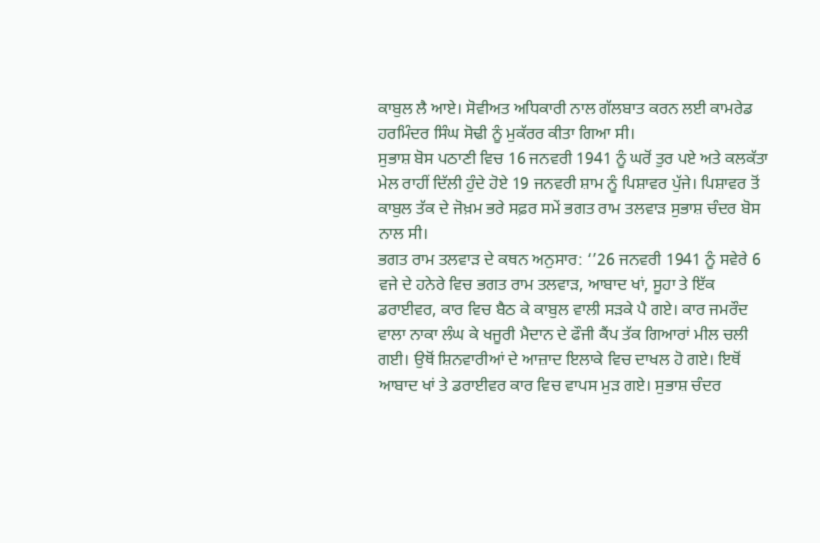ਕਾਬੁਲ ਲੈ ਆਏ। ਸੋਵੀਅਤ ਅਧਿਕਾਰੀ ਨਾਲ ਗੱਲਬਾਤ ਕਰਨ ਲਈ ਕਾਮਰੇਡ ਹਰਮਿੰਦਰ ਸਿੰਘ ਸੋਢੀ ਨੂੰ ਮੁਕੱਰਰ ਕੀਤਾ ਗਿਆ ਸੀ।
ਸੁਭਾਸ਼ ਬੋਸ ਪਠਾਣੀ ਵਿਚ 16 ਜਨਵਰੀ 1941 ਨੂੰ ਘਰੋਂ ਤੁਰ ਪਏ ਅਤੇ ਕਲਕੱਤਾ ਮੇਲ ਰਾਹੀਂ ਦਿੱਲੀ ਹੁੰਦੇ ਹੋਏ 19 ਜਨਵਰੀ ਸ਼ਾਮ ਨੂੰ ਪਿਸ਼ਾਵਰ ਪੁੱਜੇ। ਪਿਸ਼ਾਵਰ ਤੋਂ ਕਾਬੁਲ ਤੱਕ ਦੇ ਜੋਖ਼ਮ ਭਰੇ ਸਫ਼ਰ ਸਮੇਂ ਭਗਤ ਰਾਮ ਤਲਵਾੜ ਸੁਭਾਸ਼ ਚੰਦਰ ਬੋਸ ਨਾਲ ਸੀ।
ਭਗਤ ਰਾਮ ਤਲਵਾੜ ਦੇ ਕਥਨ ਅਨੁਸਾਰ: ‘’26 ਜਨਵਰੀ 1941 ਨੂੰ ਸਵੇਰੇ 6 ਵਜੇ ਦੇ ਹਨੇਰੇ ਵਿਚ ਭਗਤ ਰਾਮ ਤਲਵਾੜ, ਆਬਾਦ ਖਾਂ, ਸੂਹਾ ਤੇ ਇੱਕ ਡਰਾਈਵਰ, ਕਾਰ ਵਿਚ ਬੈਠ ਕੇ ਕਾਬੁਲ ਵਾਲੀ ਸੜਕੇ ਪੈ ਗਏ। ਕਾਰ ਜਮਰੌਦ ਵਾਲਾ ਨਾਕਾ ਲੰਘ ਕੇ ਖਜੂਰੀ ਮੈਦਾਨ ਦੇ ਫੌਜੀ ਕੈਂਪ ਤੱਕ ਗਿਆਰਾਂ ਮੀਲ ਚਲੀ ਗਈ। ਉਥੋਂ ਸ਼ਿਨਵਾਰੀਆਂ ਦੇ ਆਜ਼ਾਦ ਇਲਾਕੇ ਵਿਚ ਦਾਖਲ ਹੋ ਗਏ। ਇਥੋਂ ਆਬਾਦ ਖਾਂ ਤੇ ਡਰਾਈਵਰ ਕਾਰ ਵਿਚ ਵਾਪਸ ਮੁੜ ਗਏ। ਸੁਭਾਸ਼ ਚੰਦਰ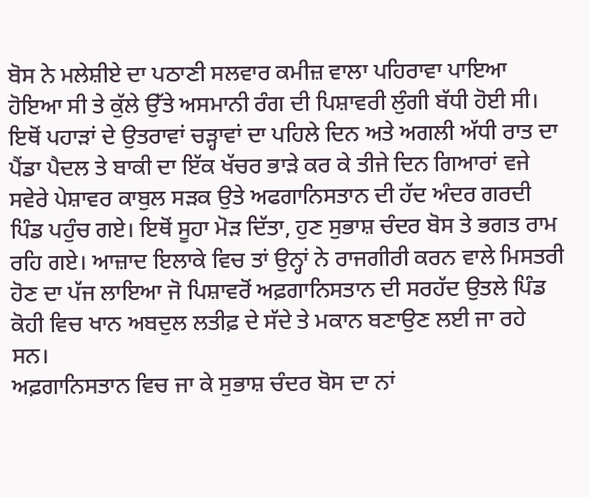ਬੋਸ ਨੇ ਮਲੇਸ਼ੀਏ ਦਾ ਪਠਾਣੀ ਸਲਵਾਰ ਕਮੀਜ਼ ਵਾਲਾ ਪਹਿਰਾਵਾ ਪਾਇਆ ਹੋਇਆ ਸੀ ਤੇ ਕੁੱਲੇ ਉੱਤੇ ਅਸਮਾਨੀ ਰੰਗ ਦੀ ਪਿਸ਼ਾਵਰੀ ਲੁੰਗੀ ਬੱਧੀ ਹੋਈ ਸੀ। ਇਥੋਂ ਪਹਾੜਾਂ ਦੇ ਉਤਰਾਵਾਂ ਚੜ੍ਹਾਵਾਂ ਦਾ ਪਹਿਲੇ ਦਿਨ ਅਤੇ ਅਗਲੀ ਅੱਧੀ ਰਾਤ ਦਾ ਪੈਂਡਾ ਪੈਦਲ ਤੇ ਬਾਕੀ ਦਾ ਇੱਕ ਖੱਚਰ ਭਾੜੇ ਕਰ ਕੇ ਤੀਜੇ ਦਿਨ ਗਿਆਰਾਂ ਵਜੇ ਸਵੇਰੇ ਪੇਸ਼ਾਵਰ ਕਾਬੁਲ ਸੜਕ ਉਤੇ ਅਫਗਾਨਿਸਤਾਨ ਦੀ ਹੱਦ ਅੰਦਰ ਗਰਦੀ ਪਿੰਡ ਪਹੁੰਚ ਗਏ। ਇਥੋਂ ਸੂਹਾ ਮੋੜ ਦਿੱਤਾ, ਹੁਣ ਸੁਭਾਸ਼ ਚੰਦਰ ਬੋਸ ਤੇ ਭਗਤ ਰਾਮ ਰਹਿ ਗਏ। ਆਜ਼ਾਦ ਇਲਾਕੇ ਵਿਚ ਤਾਂ ਉਨ੍ਹਾਂ ਨੇ ਰਾਜਗੀਰੀ ਕਰਨ ਵਾਲੇ ਮਿਸਤਰੀ ਹੋਣ ਦਾ ਪੱਜ ਲਾਇਆ ਜੋ ਪਿਸ਼ਾਵਰੋਂ ਅਫ਼ਗਾਨਿਸਤਾਨ ਦੀ ਸਰਹੱਦ ਉਤਲੇ ਪਿੰਡ ਕੋਹੀ ਵਿਚ ਖਾਨ ਅਬਦੁਲ ਲਤੀਫ਼ ਦੇ ਸੱਦੇ ਤੇ ਮਕਾਨ ਬਣਾਉਣ ਲਈ ਜਾ ਰਹੇ ਸਨ।
ਅਫ਼ਗਾਨਿਸਤਾਨ ਵਿਚ ਜਾ ਕੇ ਸੁਭਾਸ਼ ਚੰਦਰ ਬੋਸ ਦਾ ਨਾਂ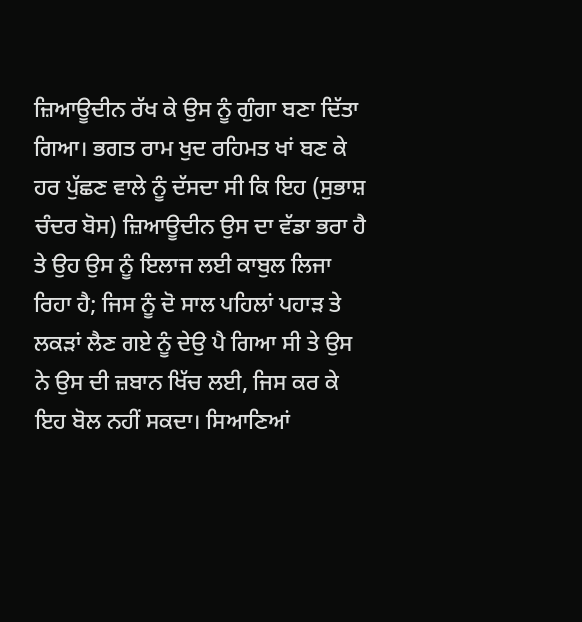ਜ਼ਿਆਊਦੀਨ ਰੱਖ ਕੇ ਉਸ ਨੂੰ ਗੁੰਗਾ ਬਣਾ ਦਿੱਤਾ ਗਿਆ। ਭਗਤ ਰਾਮ ਖੁਦ ਰਹਿਮਤ ਖਾਂ ਬਣ ਕੇ ਹਰ ਪੁੱਛਣ ਵਾਲੇ ਨੂੰ ਦੱਸਦਾ ਸੀ ਕਿ ਇਹ (ਸੁਭਾਸ਼ ਚੰਦਰ ਬੋਸ) ਜ਼ਿਆਊਦੀਨ ਉਸ ਦਾ ਵੱਡਾ ਭਰਾ ਹੈ ਤੇ ਉਹ ਉਸ ਨੂੰ ਇਲਾਜ ਲਈ ਕਾਬੁਲ ਲਿਜਾ ਰਿਹਾ ਹੈ; ਜਿਸ ਨੂੰ ਦੋ ਸਾਲ ਪਹਿਲਾਂ ਪਹਾੜ ਤੇ ਲਕੜਾਂ ਲੈਣ ਗਏ ਨੂੰ ਦੇਉ ਪੈ ਗਿਆ ਸੀ ਤੇ ਉਸ ਨੇ ਉਸ ਦੀ ਜ਼ਬਾਨ ਖਿੱਚ ਲਈ, ਜਿਸ ਕਰ ਕੇ ਇਹ ਬੋਲ ਨਹੀਂ ਸਕਦਾ। ਸਿਆਣਿਆਂ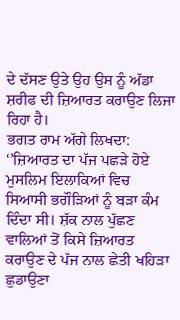ਦੇ ਦੱਸਣ ਉਤੇ ਉਹ ਉਸ ਨੂੰ ਅੱਡਾ ਸ਼ਰੀਫ ਦੀ ਜ਼ਿਆਰਤ ਕਰਾਉਣ ਲਿਜਾ ਰਿਹਾ ਹੈ।
ਭਗਤ ਰਾਮ ਅੱਗੇ ਲਿਖਦਾ: ‘’ਜ਼ਿਆਰਤ ਦਾ ਪੱਜ ਪਛੜੇ ਹੋਏ ਮੁਸਲਿਮ ਇਲਾਕਿਆਂ ਵਿਚ ਸਿਆਸੀ ਭਗੌੜਿਆਂ ਨੂੰ ਬੜਾ ਕੰਮ ਦਿੰਦਾ ਸੀ। ਸ਼ੱਕ ਨਾਲ ਪੁੱਛਣ ਵਾਲਿਆਂ ਤੋਂ ਕਿਸੇ ਜ਼ਿਆਰਤ ਕਰਾਉਣ ਦੇ ਪੱਜ ਨਾਲ ਛੇਤੀ ਖਹਿੜਾ ਛੁਡਾਉਣਾ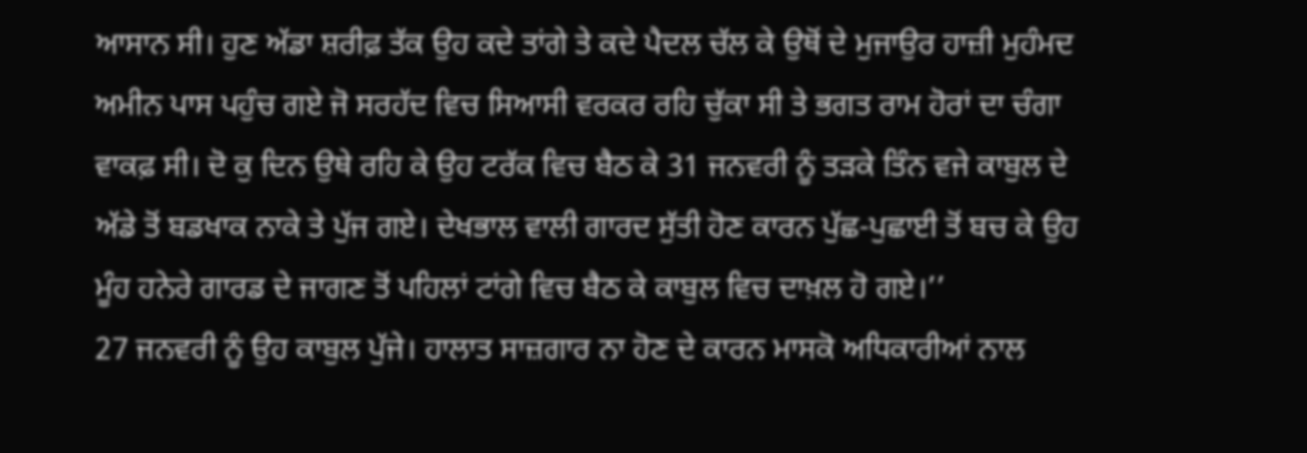ਆਸਾਨ ਸੀ। ਹੁਣ ਅੱਡਾ ਸ਼ਰੀਫ਼ ਤੱਕ ਉਹ ਕਦੇ ਤਾਂਗੇ ਤੇ ਕਦੇ ਪੈਦਲ ਚੱਲ ਕੇ ਉਥੋਂ ਦੇ ਮੁਜਾਉਰ ਹਾਜ਼ੀ ਮੁਹੰਮਦ ਅਮੀਨ ਪਾਸ ਪਹੁੰਚ ਗਏ ਜੋ ਸਰਹੱਦ ਵਿਚ ਸਿਆਸੀ ਵਰਕਰ ਰਹਿ ਚੁੱਕਾ ਸੀ ਤੇ ਭਗਤ ਰਾਮ ਹੋਰਾਂ ਦਾ ਚੰਗਾ ਵਾਕਫ਼ ਸੀ। ਦੋ ਕੁ ਦਿਨ ਉਥੇ ਰਹਿ ਕੇ ਉਹ ਟਰੱਕ ਵਿਚ ਬੈਠ ਕੇ 31 ਜਨਵਰੀ ਨੂੰ ਤੜਕੇ ਤਿੰਨ ਵਜੇ ਕਾਬੁਲ ਦੇ ਅੱਡੇ ਤੋਂ ਬਡਖਾਕ ਨਾਕੇ ਤੇ ਪੁੱਜ ਗਏ। ਦੇਖਭਾਲ ਵਾਲੀ ਗਾਰਦ ਸੁੱਤੀ ਹੋਣ ਕਾਰਨ ਪੁੱਛ-ਪੁਛਾਈ ਤੋਂ ਬਚ ਕੇ ਉਹ ਮੂੰਹ ਹਨੇਰੇ ਗਾਰਡ ਦੇ ਜਾਗਣ ਤੋਂ ਪਹਿਲਾਂ ਟਾਂਗੇ ਵਿਚ ਬੈਠ ਕੇ ਕਾਬੁਲ ਵਿਚ ਦਾਖ਼ਲ ਹੋ ਗਏ।’’
27 ਜਨਵਰੀ ਨੂੰ ਉਹ ਕਾਬੁਲ ਪੁੱਜੇ। ਹਾਲਾਤ ਸਾਜ਼ਗਾਰ ਨਾ ਹੋਣ ਦੇ ਕਾਰਨ ਮਾਸਕੋ ਅਧਿਕਾਰੀਆਂ ਨਾਲ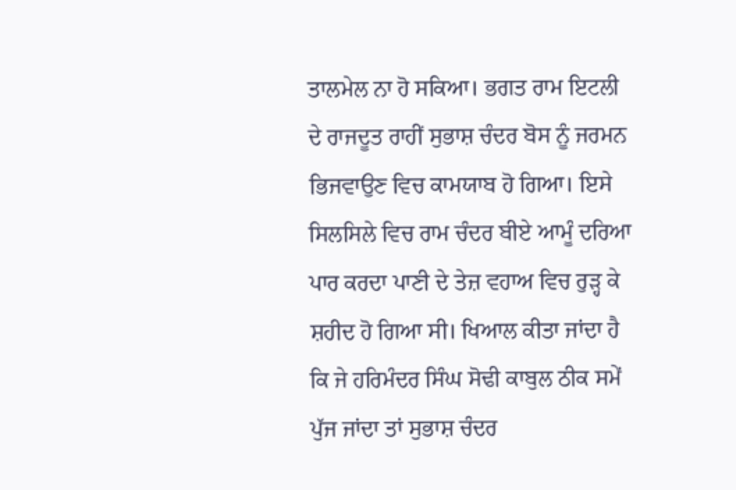ਤਾਲਮੇਲ ਨਾ ਹੋ ਸਕਿਆ। ਭਗਤ ਰਾਮ ਇਟਲੀ ਦੇ ਰਾਜਦੂਤ ਰਾਹੀਂ ਸੁਭਾਸ਼ ਚੰਦਰ ਬੋਸ ਨੂੰ ਜਰਮਨ ਭਿਜਵਾਉਣ ਵਿਚ ਕਾਮਯਾਬ ਹੋ ਗਿਆ। ਇਸੇ ਸਿਲਸਿਲੇ ਵਿਚ ਰਾਮ ਚੰਦਰ ਬੀਏ ਆਮੂੰ ਦਰਿਆ ਪਾਰ ਕਰਦਾ ਪਾਣੀ ਦੇ ਤੇਜ਼ ਵਹਾਅ ਵਿਚ ਰੁੜ੍ਹ ਕੇ ਸ਼ਹੀਦ ਹੋ ਗਿਆ ਸੀ। ਖਿਆਲ ਕੀਤਾ ਜਾਂਦਾ ਹੈ ਕਿ ਜੇ ਹਰਿਮੰਦਰ ਸਿੰਘ ਸੋਢੀ ਕਾਬੁਲ ਠੀਕ ਸਮੇਂ ਪੁੱਜ ਜਾਂਦਾ ਤਾਂ ਸੁਭਾਸ਼ ਚੰਦਰ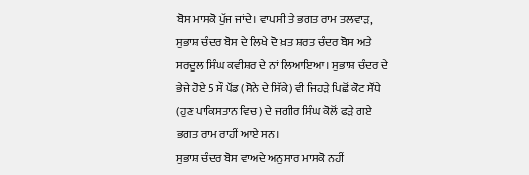ਬੋਸ ਮਾਸਕੋ ਪੁੱਜ ਜਾਂਦੇ। ਵਾਪਸੀ ਤੇ ਭਗਤ ਰਾਮ ਤਲਵਾੜ, ਸੁਭਾਸ਼ ਚੰਦਰ ਬੋਸ ਦੇ ਲਿਖੇ ਦੋ ਖ਼ਤ ਸ਼ਰਤ ਚੰਦਰ ਬੋਸ ਅਤੇ ਸਰਦੂਲ ਸਿੰਘ ਕਵੀਸ਼ਰ ਦੇ ਨਾਂ ਲਿਆਇਆ। ਸੁਭਾਸ਼ ਚੰਦਰ ਦੇ ਭੇਜੇ ਹੋਏ 5 ਸੌ ਪੌਂਡ (ਸੋਨੇ ਦੇ ਸਿੱਕੇ) ਵੀ ਜਿਹੜੇ ਪਿਛੋਂ ਕੋਟ ਸੌਂਧੇ (ਹੁਣ ਪਾਕਿਸਤਾਨ ਵਿਚ) ਦੇ ਜਗੀਰ ਸਿੰਘ ਕੋਲੋਂ ਫੜੇ ਗਏ ਭਗਤ ਰਾਮ ਰਾਹੀਂ ਆਏ ਸਨ।
ਸੁਭਾਸ਼ ਚੰਦਰ ਬੋਸ ਵਾਅਦੇ ਅਨੁਸਾਰ ਮਾਸਕੋ ਨਹੀਂ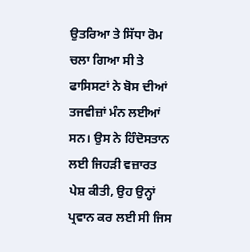ਉਤਰਿਆ ਤੇ ਸਿੱਧਾ ਰੋਮ ਚਲਾ ਗਿਆ ਸੀ ਤੇ ਫਾਸਿਸਟਾਂ ਨੇ ਬੋਸ ਦੀਆਂ ਤਜਵੀਜ਼ਾਂ ਮੰਨ ਲਈਆਂ ਸਨ। ਉਸ ਨੇ ਹਿੰਦੋਸਤਾਨ ਲਈ ਜਿਹੜੀ ਵਜ਼ਾਰਤ ਪੇਸ਼ ਕੀਤੀ, ਉਹ ਉਨ੍ਹਾਂ ਪ੍ਰਵਾਨ ਕਰ ਲਈ ਸੀ ਜਿਸ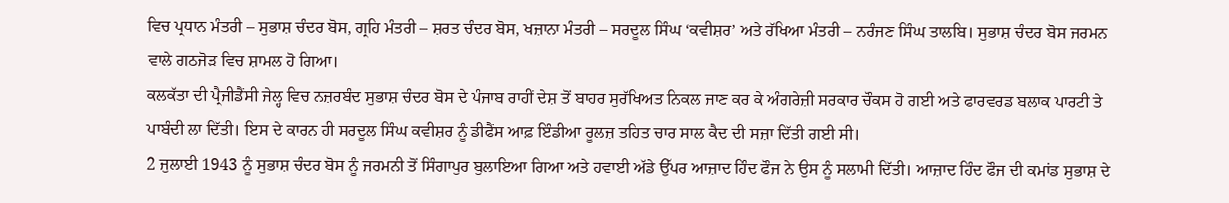ਵਿਚ ਪ੍ਰਧਾਨ ਮੰਤਰੀ – ਸੁਭਾਸ਼ ਚੰਦਰ ਬੋਸ, ਗ੍ਰਹਿ ਮੰਤਰੀ – ਸ਼ਰਤ ਚੰਦਰ ਬੋਸ, ਖਜ਼ਾਨਾ ਮੰਤਰੀ – ਸਰਦੂਲ ਸਿੰਘ ‘ਕਵੀਸ਼ਰ’ ਅਤੇ ਰੱਖਿਆ ਮੰਤਰੀ – ਨਰੰਜਣ ਸਿੰਘ ਤਾਲਬਿ। ਸੁਭਾਸ਼ ਚੰਦਰ ਬੋਸ ਜਰਮਨ ਵਾਲੇ ਗਠਜੋੜ ਵਿਚ ਸ਼ਾਮਲ ਹੋ ਗਿਆ।
ਕਲਕੱਤਾ ਦੀ ਪ੍ਰੈਜੀਡੈਂਸੀ ਜੇਲ੍ਹ ਵਿਚ ਨਜ਼ਰਬੰਦ ਸੁਭਾਸ਼ ਚੰਦਰ ਬੋਸ ਦੇ ਪੰਜਾਬ ਰਾਹੀਂ ਦੇਸ਼ ਤੋਂ ਬਾਹਰ ਸੁਰੱਖਿਅਤ ਨਿਕਲ ਜਾਣ ਕਰ ਕੇ ਅੰਗਰੇਜ਼ੀ ਸਰਕਾਰ ਚੌਕਸ ਹੋ ਗਈ ਅਤੇ ਫਾਰਵਰਡ ਬਲਾਕ ਪਾਰਟੀ ਤੇ ਪਾਬੰਦੀ ਲਾ ਦਿੱਤੀ। ਇਸ ਦੇ ਕਾਰਨ ਹੀ ਸਰਦੂਲ ਸਿੰਘ ਕਵੀਸ਼ਰ ਨੂੰ ਡੀਫੈਂਸ ਆਫ਼ ਇੰਡੀਆ ਰੂਲਜ਼ ਤਹਿਤ ਚਾਰ ਸਾਲ ਕੈਦ ਦੀ ਸਜ਼ਾ ਦਿੱਤੀ ਗਈ ਸੀ।
2 ਜੁਲਾਈ 1943 ਨੂੰ ਸੁਭਾਸ਼ ਚੰਦਰ ਬੋਸ ਨੂੰ ਜਰਮਨੀ ਤੋਂ ਸਿੰਗਾਪੁਰ ਬੁਲਾਇਆ ਗਿਆ ਅਤੇ ਹਵਾਈ ਅੱਡੇ ਉੱਪਰ ਆਜ਼ਾਦ ਹਿੰਦ ਫੌਜ ਨੇ ਉਸ ਨੂੰ ਸਲਾਮੀ ਦਿੱਤੀ। ਆਜ਼ਾਦ ਹਿੰਦ ਫੌਜ ਦੀ ਕਮਾਂਡ ਸੁਭਾਸ਼ ਦੇ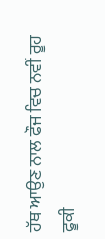ਹੱਥ ਆਉਣ ਨਾਲ ਫੌਜ ਵਿਚ ਨਵੀਂ ਰੂਹ ਫੂਕੀ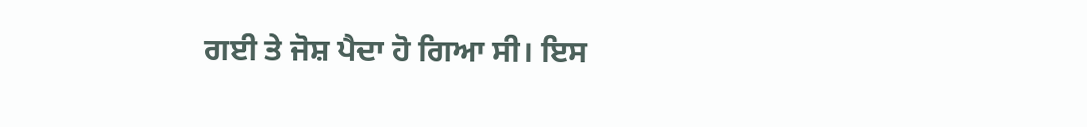ਗਈ ਤੇ ਜੋਸ਼ ਪੈਦਾ ਹੋ ਗਿਆ ਸੀ। ਇਸ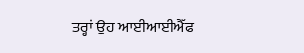ਤਰ੍ਹਾਂ ਉਹ ਆਈਆਈਐੱਫ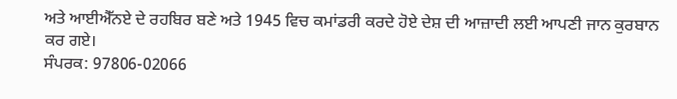ਅਤੇ ਆਈਐੱਨਏ ਦੇ ਰਹਬਿਰ ਬਣੇ ਅਤੇ 1945 ਵਿਚ ਕਮਾਂਡਰੀ ਕਰਦੇ ਹੋਏ ਦੇਸ਼ ਦੀ ਆਜ਼ਾਦੀ ਲਈ ਆਪਣੀ ਜਾਨ ਕੁਰਬਾਨ ਕਰ ਗਏ।
ਸੰਪਰਕ: 97806-02066